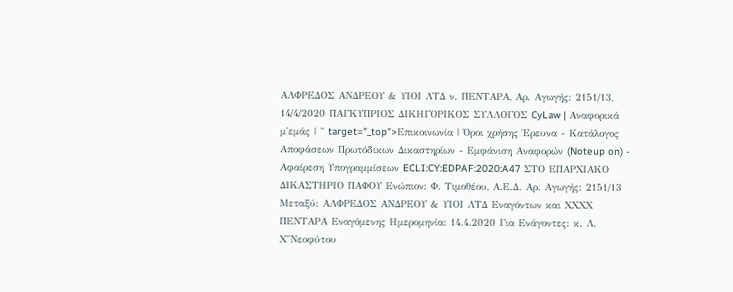ΑΛΦΡΕΔΟΣ ΑΝΔΡΕΟΥ & ΥΙΟΙ ΛΤΔ ν. ΠΕΝΤΑΡΑ, Αρ. Αγωγής: 2151/13, 14/4/2020 ΠΑΓΚΥΠΡΙΟΣ ΔΙΚΗΓΟΡΙΚΟΣ ΣΥΛΛΟΓΟΣ CyLaw | Αναφορικά μ'εμάς | " target="_top">Επικοινωνία | Όροι χρήσης Έρευνα - Κατάλογος Αποφάσεων Πρωτόδικων Δικαστηρίων - Εμφάνιση Αναφορών (Noteup on) - Αφαίρεση Υπογραμμίσεων ECLI:CY:EDPAF:2020:A47 ΣΤΟ ΕΠΑΡΧΙΑΚΟ ΔΙΚΑΣΤΗΡΙΟ ΠΑΦΟΥ Ενώπιον: Φ. Τιμοθέου, Α.Ε.Δ. Αρ. Αγωγής: 2151/13 Μεταξύ: ΑΛΦΡΕΔΟΣ ΑΝΔΡΕΟΥ & ΥΙΟΙ ΛΤΔ Εναγόντων και ΧΧΧΧ ΠΕΝΤΑΡΑ Εναγόμενης Ημερομηνία: 14.4.2020 Για Ενάγοντες: κ. Λ. Χ''Νεοφύτου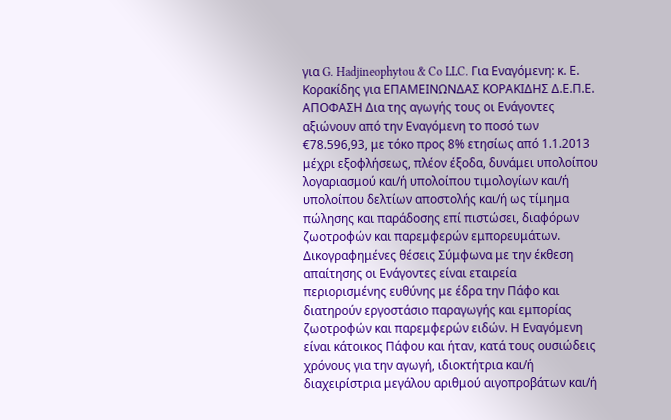για G. Hadjineophytou & Co LLC. Για Εναγόμενη: κ. Ε. Κορακίδης για ΕΠΑΜΕΙΝΩΝΔΑΣ ΚΟΡΑΚΙΔΗΣ Δ.Ε.Π.Ε. ΑΠΟΦΑΣΗ Δια της αγωγής τους οι Ενάγοντες αξιώνουν από την Εναγόμενη το ποσό των €78.596,93, με τόκο προς 8% ετησίως από 1.1.2013 μέχρι εξοφλήσεως, πλέον έξοδα, δυνάμει υπολοίπου λογαριασμού και/ή υπολοίπου τιμολογίων και/ή υπολοίπου δελτίων αποστολής και/ή ως τίμημα πώλησης και παράδοσης επί πιστώσει, διαφόρων ζωοτροφών και παρεμφερών εμπορευμάτων. Δικογραφημένες θέσεις Σύμφωνα με την έκθεση απαίτησης οι Ενάγοντες είναι εταιρεία περιορισμένης ευθύνης με έδρα την Πάφο και διατηρούν εργοστάσιο παραγωγής και εμπορίας ζωοτροφών και παρεμφερών ειδών. Η Εναγόμενη είναι κάτοικος Πάφου και ήταν, κατά τους ουσιώδεις χρόνους για την αγωγή, ιδιοκτήτρια και/ή διαχειρίστρια μεγάλου αριθμού αιγοπροβάτων και/ή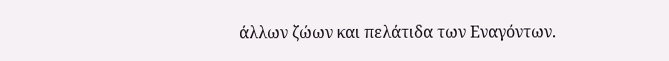άλλων ζώων και πελάτιδα των Εναγόντων.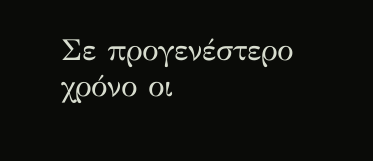Σε προγενέστερο χρόνο οι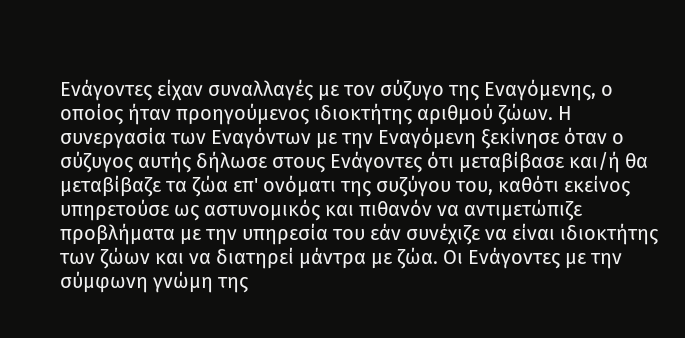Ενάγοντες είχαν συναλλαγές με τον σύζυγο της Εναγόμενης, ο οποίος ήταν προηγούμενος ιδιοκτήτης αριθμού ζώων. Η συνεργασία των Εναγόντων με την Εναγόμενη ξεκίνησε όταν ο σύζυγος αυτής δήλωσε στους Ενάγοντες ότι μεταβίβασε και/ή θα μεταβίβαζε τα ζώα επ' ονόματι της συζύγου του, καθότι εκείνος υπηρετούσε ως αστυνομικός και πιθανόν να αντιμετώπιζε προβλήματα με την υπηρεσία του εάν συνέχιζε να είναι ιδιοκτήτης των ζώων και να διατηρεί μάντρα με ζώα. Οι Ενάγοντες με την σύμφωνη γνώμη της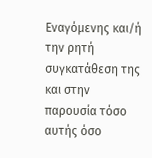Εναγόμενης και/ή την ρητή συγκατάθεση της και στην παρουσία τόσο αυτής όσο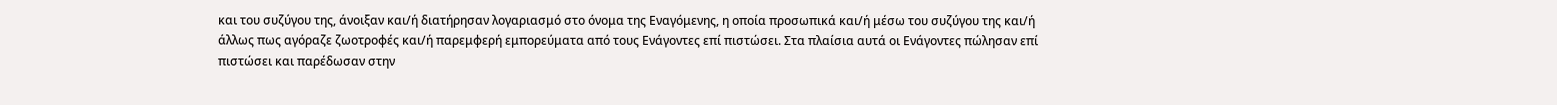και του συζύγου της, άνοιξαν και/ή διατήρησαν λογαριασμό στο όνομα της Εναγόμενης, η οποία προσωπικά και/ή μέσω του συζύγου της και/ή άλλως πως αγόραζε ζωοτροφές και/ή παρεμφερή εμπορεύματα από τους Ενάγοντες επί πιστώσει. Στα πλαίσια αυτά οι Ενάγοντες πώλησαν επί πιστώσει και παρέδωσαν στην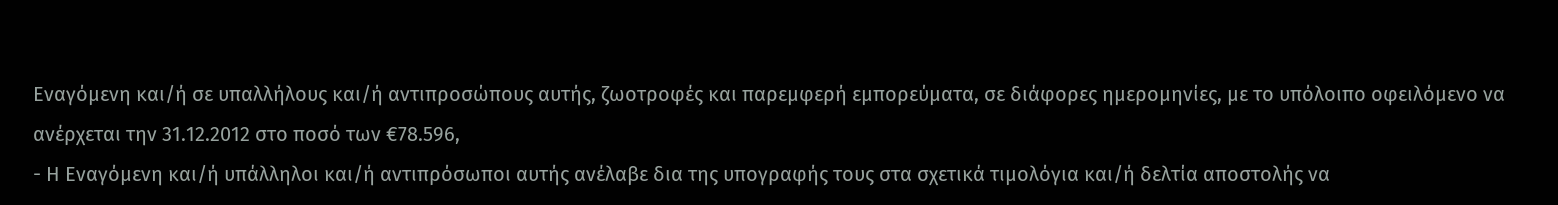Εναγόμενη και/ή σε υπαλλήλους και/ή αντιπροσώπους αυτής, ζωοτροφές και παρεμφερή εμπορεύματα, σε διάφορες ημερομηνίες, με το υπόλοιπο οφειλόμενο να ανέρχεται την 31.12.2012 στο ποσό των €78.596,
- Η Εναγόμενη και/ή υπάλληλοι και/ή αντιπρόσωποι αυτής ανέλαβε δια της υπογραφής τους στα σχετικά τιμολόγια και/ή δελτία αποστολής να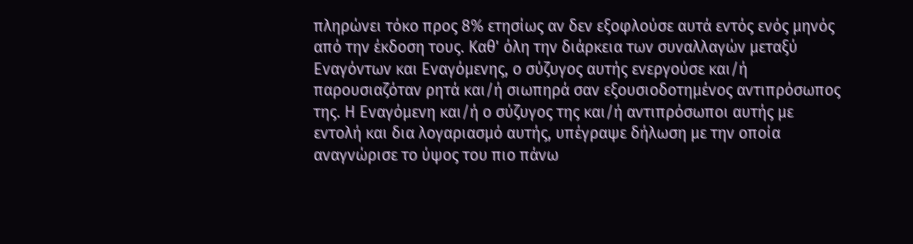πληρώνει τόκο προς 8% ετησίως αν δεν εξοφλούσε αυτά εντός ενός μηνός από την έκδοση τους. Καθ' όλη την διάρκεια των συναλλαγών μεταξύ Εναγόντων και Εναγόμενης, ο σύζυγος αυτής ενεργούσε και/ή παρουσιαζόταν ρητά και/ή σιωπηρά σαν εξουσιοδοτημένος αντιπρόσωπος της. Η Εναγόμενη και/ή ο σύζυγος της και/ή αντιπρόσωποι αυτής με εντολή και δια λογαριασμό αυτής, υπέγραψε δήλωση με την οποία αναγνώρισε το ύψος του πιο πάνω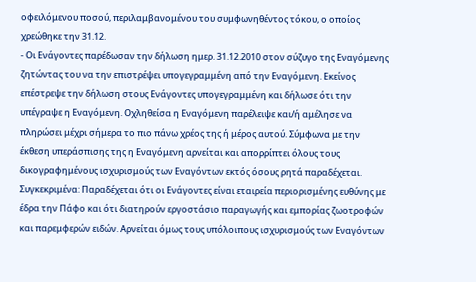οφειλόμενου ποσού, περιλαμβανομένου του συμφωνηθέντος τόκου, ο οποίος χρεώθηκε την 31.12.
- Οι Ενάγοντες παρέδωσαν την δήλωση ημερ. 31.12.2010 στον σύζυγο της Εναγόμενης ζητώντας του να την επιστρέψει υπογεγραμμένη από την Εναγόμενη. Εκείνος επέστρεψε την δήλωση στους Ενάγοντες υπογεγραμμένη και δήλωσε ότι την υπέγραψε η Εναγόμενη. Οχληθείσα η Εναγόμενη παρέλειψε και/ή αμέλησε να πληρώσει μέχρι σήμερα το πιο πάνω χρέος της ή μέρος αυτού. Σύμφωνα με την έκθεση υπεράσπισης της η Εναγόμενη αρνείται και απορρίπτει όλους τους δικογραφημένους ισχυρισμούς των Εναγόντων εκτός όσους ρητά παραδέχεται. Συγκεκριμένα: Παραδέχεται ότι οι Ενάγοντες είναι εταιρεία περιορισμένης ευθύνης με έδρα την Πάφο και ότι διατηρούν εργοστάσιο παραγωγής και εμπορίας ζωοτροφών και παρεμφερών ειδών. Αρνείται όμως τους υπόλοιπους ισχυρισμούς των Εναγόντων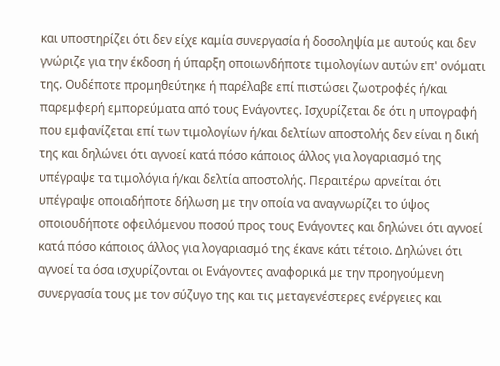και υποστηρίζει ότι δεν είχε καμία συνεργασία ή δοσοληψία με αυτούς και δεν γνώριζε για την έκδοση ή ύπαρξη οποιωνδήποτε τιμολογίων αυτών επ' ονόματι της. Ουδέποτε προμηθεύτηκε ή παρέλαβε επί πιστώσει ζωοτροφές ή/και παρεμφερή εμπορεύματα από τους Ενάγοντες. Ισχυρίζεται δε ότι η υπογραφή που εμφανίζεται επί των τιμολογίων ή/και δελτίων αποστολής δεν είναι η δική της και δηλώνει ότι αγνοεί κατά πόσο κάποιος άλλος για λογαριασμό της υπέγραψε τα τιμολόγια ή/και δελτία αποστολής. Περαιτέρω αρνείται ότι υπέγραψε οποιαδήποτε δήλωση με την οποία να αναγνωρίζει το ύψος οποιουδήποτε οφειλόμενου ποσού προς τους Ενάγοντες και δηλώνει ότι αγνοεί κατά πόσο κάποιος άλλος για λογαριασμό της έκανε κάτι τέτοιο. Δηλώνει ότι αγνοεί τα όσα ισχυρίζονται οι Ενάγοντες αναφορικά με την προηγούμενη συνεργασία τους με τον σύζυγο της και τις μεταγενέστερες ενέργειες και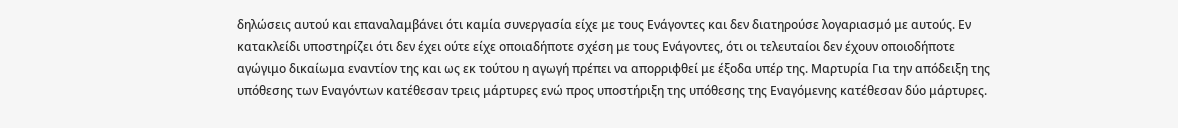δηλώσεις αυτού και επαναλαμβάνει ότι καμία συνεργασία είχε με τους Ενάγοντες και δεν διατηρούσε λογαριασμό με αυτούς. Εν κατακλείδι υποστηρίζει ότι δεν έχει ούτε είχε οποιαδήποτε σχέση με τους Ενάγοντες, ότι οι τελευταίοι δεν έχουν οποιοδήποτε αγώγιμο δικαίωμα εναντίον της και ως εκ τούτου η αγωγή πρέπει να απορριφθεί με έξοδα υπέρ της. Μαρτυρία Για την απόδειξη της υπόθεσης των Εναγόντων κατέθεσαν τρεις μάρτυρες ενώ προς υποστήριξη της υπόθεσης της Εναγόμενης κατέθεσαν δύο μάρτυρες.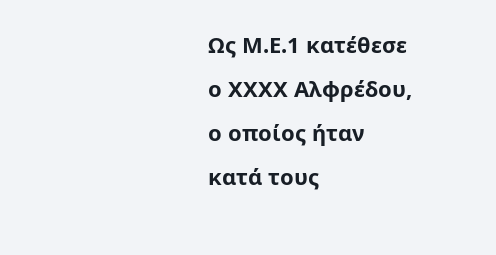Ως Μ.Ε.1 κατέθεσε ο ΧΧΧΧ Αλφρέδου, ο οποίος ήταν κατά τους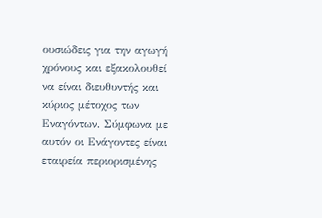ουσιώδεις για την αγωγή χρόνους και εξακολουθεί να είναι διευθυντής και κύριος μέτοχος των Εναγόντων. Σύμφωνα με αυτόν οι Ενάγοντες είναι εταιρεία περιορισμένης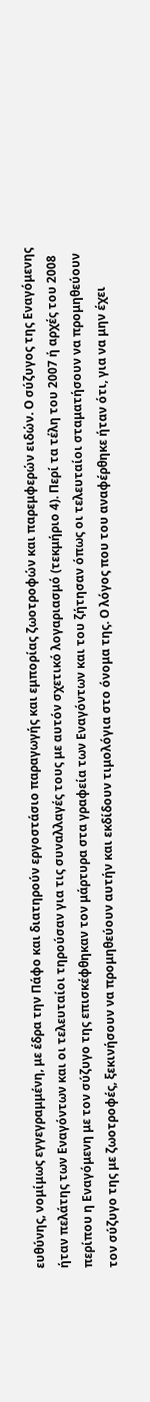ευθύνης, νομίμως εγγεγραμμένη, με έδρα την Πάφο και διατηρούν εργοστάσιο παραγωγής και εμπορίας ζωοτροφών και παρεμφερών ειδών. Ο σύζυγος της Εναγόμενης ήταν πελάτης των Εναγόντων και οι τελευταίοι τηρούσαν για τις συναλλαγές τους με αυτόν σχετικό λογαριασμό (τεκμήριο 4). Περί τα τέλη του 2007 ή αρχές του 2008 περίπου η Εναγόμενη με τον σύζυγο της επισκέφθηκαν τον μάρτυρα στα γραφεία των Εναγόντων και του ζήτησαν όπως οι τελευταίοι σταματήσουν να προμηθεύουν τον σύζυγο της με ζωοτροφές, ξεκινήσουν να προμηθεύουν αυτήν και εκδίδουν τιμολόγια στο όνομα της. Ο λόγος που του αναφέρθηκε ήταν ότι, για να μην έχει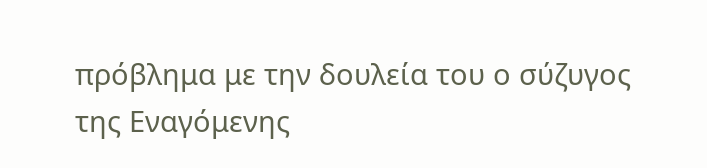πρόβλημα με την δουλεία του ο σύζυγος της Εναγόμενης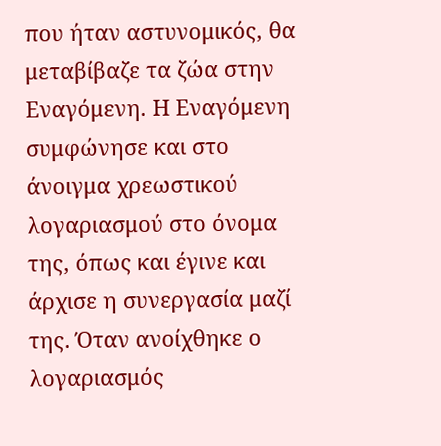που ήταν αστυνομικός, θα μεταβίβαζε τα ζώα στην Εναγόμενη. Η Εναγόμενη συμφώνησε και στο άνοιγμα χρεωστικού λογαριασμού στο όνομα της, όπως και έγινε και άρχισε η συνεργασία μαζί της. Όταν ανοίχθηκε ο λογαριασμός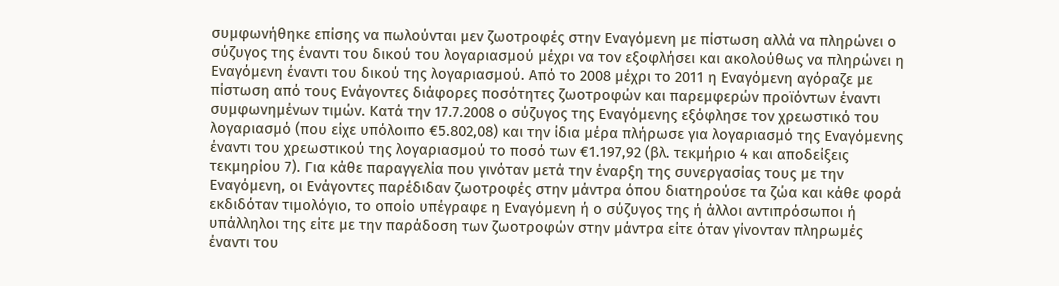συμφωνήθηκε επίσης να πωλούνται μεν ζωοτροφές στην Εναγόμενη με πίστωση αλλά να πληρώνει ο σύζυγος της έναντι του δικού του λογαριασμού μέχρι να τον εξοφλήσει και ακολούθως να πληρώνει η Εναγόμενη έναντι του δικού της λογαριασμού. Από το 2008 μέχρι το 2011 η Εναγόμενη αγόραζε με πίστωση από τους Ενάγοντες διάφορες ποσότητες ζωοτροφών και παρεμφερών προϊόντων έναντι συμφωνημένων τιμών. Κατά την 17.7.2008 ο σύζυγος της Εναγόμενης εξόφλησε τον χρεωστικό του λογαριασμό (που είχε υπόλοιπο €5.802,08) και την ίδια μέρα πλήρωσε για λογαριασμό της Εναγόμενης έναντι του χρεωστικού της λογαριασμού το ποσό των €1.197,92 (βλ. τεκμήριο 4 και αποδείξεις τεκμηρίου 7). Για κάθε παραγγελία που γινόταν μετά την έναρξη της συνεργασίας τους με την Εναγόμενη, οι Ενάγοντες παρέδιδαν ζωοτροφές στην μάντρα όπου διατηρούσε τα ζώα και κάθε φορά εκδιδόταν τιμολόγιο, το οποίο υπέγραφε η Εναγόμενη ή ο σύζυγος της ή άλλοι αντιπρόσωποι ή υπάλληλοι της είτε με την παράδοση των ζωοτροφών στην μάντρα είτε όταν γίνονταν πληρωμές έναντι του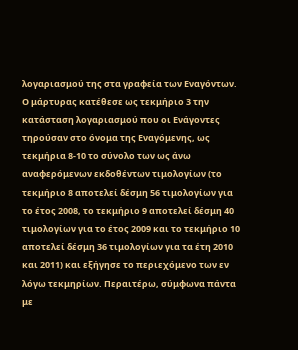λογαριασμού της στα γραφεία των Εναγόντων. Ο μάρτυρας κατέθεσε ως τεκμήριο 3 την κατάσταση λογαριασμού που οι Ενάγοντες τηρούσαν στο όνομα της Εναγόμενης, ως τεκμήρια 8-10 το σύνολο των ως άνω αναφερόμενων εκδοθέντων τιμολογίων (το τεκμήριο 8 αποτελεί δέσμη 56 τιμολογίων για το έτος 2008, το τεκμήριο 9 αποτελεί δέσμη 40 τιμολογίων για το έτος 2009 και το τεκμήριο 10 αποτελεί δέσμη 36 τιμολογίων για τα έτη 2010 και 2011) και εξήγησε το περιεχόμενο των εν λόγω τεκμηρίων. Περαιτέρω, σύμφωνα πάντα με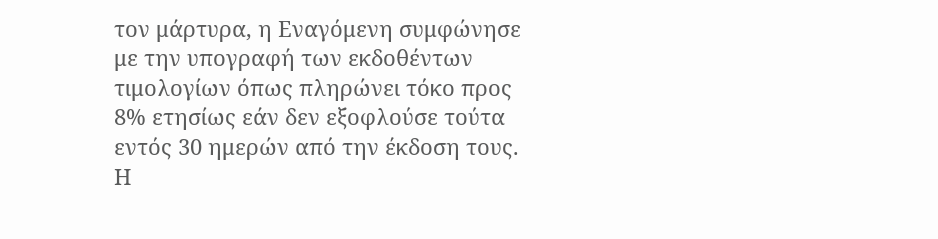τον μάρτυρα, η Εναγόμενη συμφώνησε με την υπογραφή των εκδοθέντων τιμολογίων όπως πληρώνει τόκο προς 8% ετησίως εάν δεν εξοφλούσε τούτα εντός 30 ημερών από την έκδοση τους. Η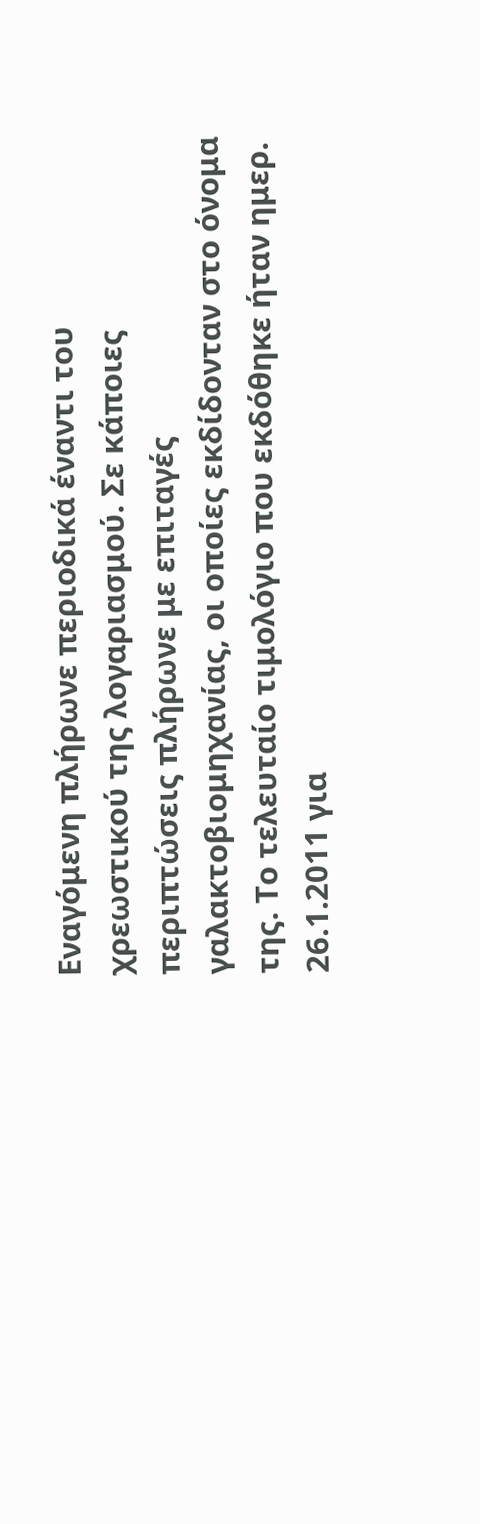Εναγόμενη πλήρωνε περιοδικά έναντι του χρεωστικού της λογαριασμού. Σε κάποιες περιπτώσεις πλήρωνε με επιταγές γαλακτοβιομηχανίας, οι οποίες εκδίδονταν στο όνομα της. Το τελευταίο τιμολόγιο που εκδόθηκε ήταν ημερ. 26.1.2011 για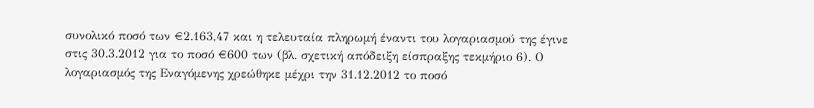συνολικό ποσό των €2.163,47 και η τελευταία πληρωμή έναντι του λογαριασμού της έγινε στις 30.3.2012 για το ποσό €600 των (βλ. σχετική απόδειξη είσπραξης τεκμήριο 6). Ο λογαριασμός της Εναγόμενης χρεώθηκε μέχρι την 31.12.2012 το ποσό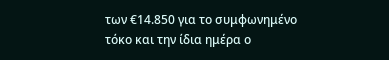των €14.850 για το συμφωνημένο τόκο και την ίδια ημέρα ο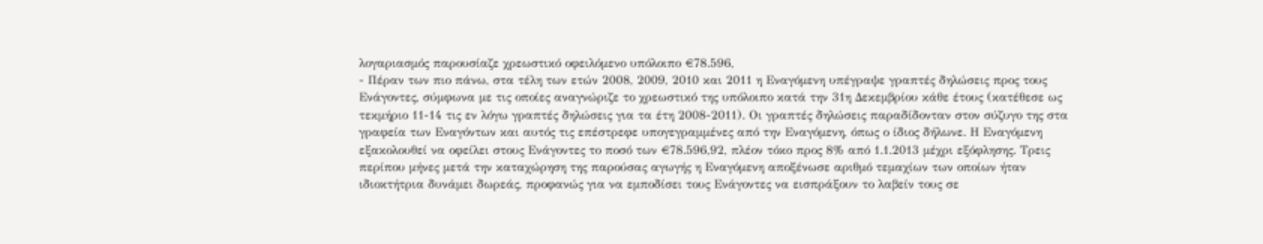λογαριασμός παρουσίαζε χρεωστικό οφειλόμενο υπόλοιπο €78.596,
- Πέραν των πιο πάνω, στα τέλη των ετών 2008, 2009, 2010 και 2011 η Εναγόμενη υπέγραψε γραπτές δηλώσεις προς τους Ενάγοντες, σύμφωνα με τις οποίες αναγνώριζε το χρεωστικό της υπόλοιπο κατά την 31η Δεκεμβρίου κάθε έτους (κατέθεσε ως τεκμήριο 11-14 τις εν λόγω γραπτές δηλώσεις για τα έτη 2008-2011). Οι γραπτές δηλώσεις παραδίδονταν στον σύζυγο της στα γραφεία των Εναγόντων και αυτός τις επέστρεφε υπογεγραμμένες από την Εναγόμενη, όπως ο ίδιος δήλωνε. Η Εναγόμενη εξακολουθεί να οφείλει στους Ενάγοντες το ποσό των €78.596,92, πλέον τόκο προς 8% από 1.1.2013 μέχρι εξόφλησης. Τρεις περίπου μήνες μετά την καταχώρηση της παρούσας αγωγής η Εναγόμενη αποξένωσε αριθμό τεμαχίων των οποίων ήταν ιδιοκτήτρια δυνάμει δωρεάς, προφανώς για να εμποδίσει τους Ενάγοντες να εισπράξουν το λαβείν τους σε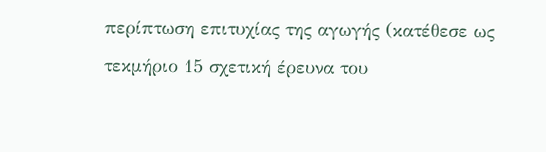περίπτωση επιτυχίας της αγωγής (κατέθεσε ως τεκμήριο 15 σχετική έρευνα του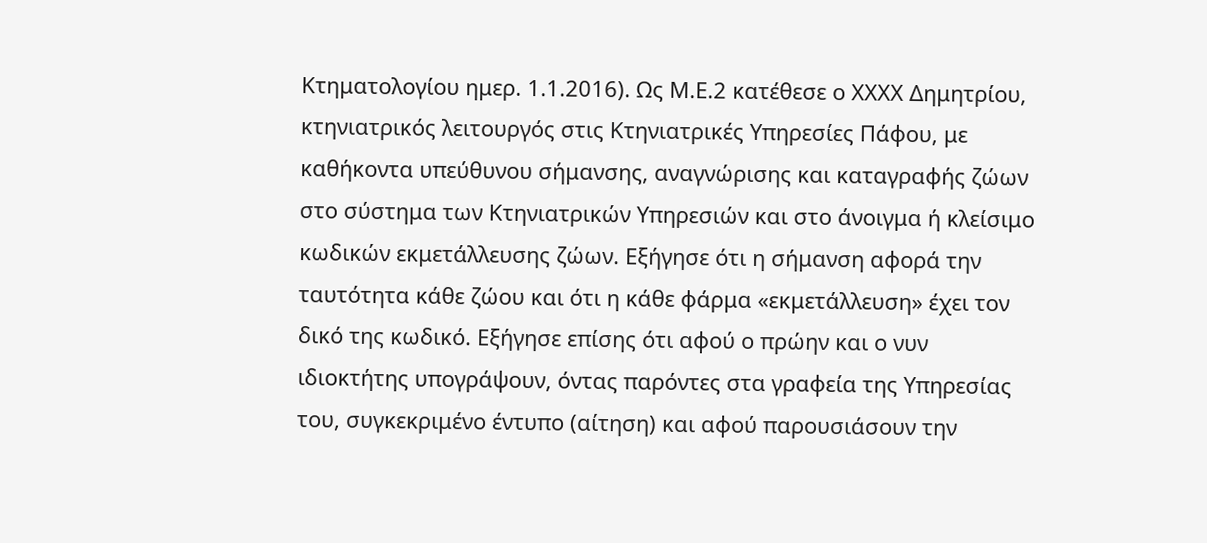Κτηματολογίου ημερ. 1.1.2016). Ως Μ.Ε.2 κατέθεσε ο ΧΧΧΧ Δημητρίου, κτηνιατρικός λειτουργός στις Κτηνιατρικές Υπηρεσίες Πάφου, με καθήκοντα υπεύθυνου σήμανσης, αναγνώρισης και καταγραφής ζώων στο σύστημα των Κτηνιατρικών Υπηρεσιών και στο άνοιγμα ή κλείσιμο κωδικών εκμετάλλευσης ζώων. Εξήγησε ότι η σήμανση αφορά την ταυτότητα κάθε ζώου και ότι η κάθε φάρμα «εκμετάλλευση» έχει τον δικό της κωδικό. Εξήγησε επίσης ότι αφού ο πρώην και ο νυν ιδιοκτήτης υπογράψουν, όντας παρόντες στα γραφεία της Υπηρεσίας του, συγκεκριμένο έντυπο (αίτηση) και αφού παρουσιάσουν την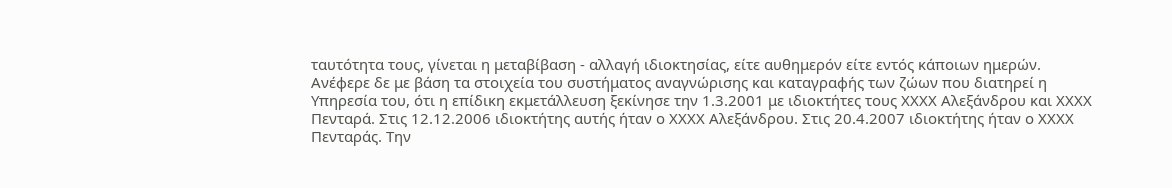ταυτότητα τους, γίνεται η μεταβίβαση - αλλαγή ιδιοκτησίας, είτε αυθημερόν είτε εντός κάποιων ημερών. Ανέφερε δε με βάση τα στοιχεία του συστήματος αναγνώρισης και καταγραφής των ζώων που διατηρεί η Υπηρεσία του, ότι η επίδικη εκμετάλλευση ξεκίνησε την 1.3.2001 με ιδιοκτήτες τους ΧΧΧΧ Αλεξάνδρου και ΧΧΧΧ Πενταρά. Στις 12.12.2006 ιδιοκτήτης αυτής ήταν ο ΧΧΧΧ Αλεξάνδρου. Στις 20.4.2007 ιδιοκτήτης ήταν ο ΧΧΧΧ Πενταράς. Την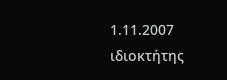1.11.2007 ιδιοκτήτης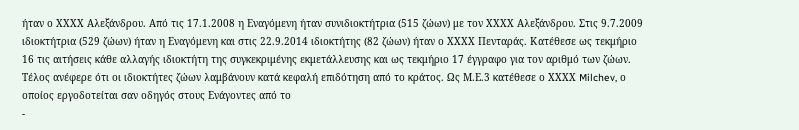ήταν ο ΧΧΧΧ Αλεξάνδρου. Από τις 17.1.2008 η Εναγόμενη ήταν συνιδιοκτήτρια (515 ζώων) με τον ΧΧΧΧ Αλεξάνδρου. Στις 9.7.2009 ιδιοκτήτρια (529 ζώων) ήταν η Εναγόμενη και στις 22.9.2014 ιδιοκτήτης (82 ζώων) ήταν ο ΧΧΧΧ Πενταράς. Κατέθεσε ως τεκμήριο 16 τις αιτήσεις κάθε αλλαγής ιδιοκτήτη της συγκεκριμένης εκμετάλλευσης και ως τεκμήριο 17 έγγραφο για τον αριθμό των ζώων. Τέλος ανέφερε ότι οι ιδιοκτήτες ζώων λαμβάνουν κατά κεφαλή επιδότηση από το κράτος. Ως Μ.Ε.3 κατέθεσε ο ΧΧΧΧ Milchev, ο οποίος εργοδοτείται σαν οδηγός στους Ενάγοντες από το
-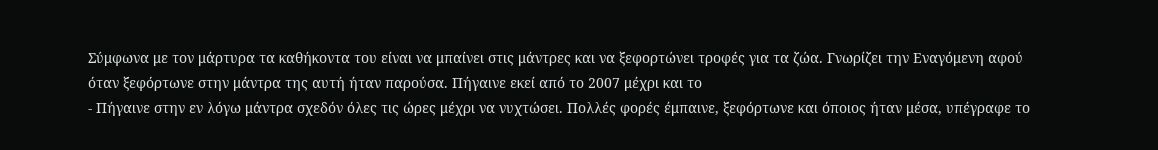Σύμφωνα με τον μάρτυρα τα καθήκοντα του είναι να μπαίνει στις μάντρες και να ξεφορτώνει τροφές για τα ζώα. Γνωρίζει την Εναγόμενη αφού όταν ξεφόρτωνε στην μάντρα της αυτή ήταν παρούσα. Πήγαινε εκεί από το 2007 μέχρι και το
- Πήγαινε στην εν λόγω μάντρα σχεδόν όλες τις ώρες μέχρι να νυχτώσει. Πολλές φορές έμπαινε, ξεφόρτωνε και όποιος ήταν μέσα, υπέγραφε το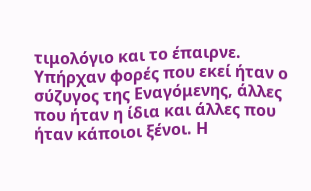τιμολόγιο και το έπαιρνε. Υπήρχαν φορές που εκεί ήταν ο σύζυγος της Εναγόμενης, άλλες που ήταν η ίδια και άλλες που ήταν κάποιοι ξένοι. Η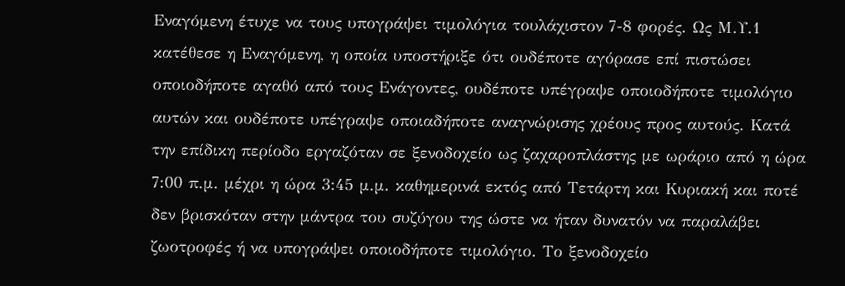Εναγόμενη έτυχε να τους υπογράψει τιμολόγια τουλάχιστον 7-8 φορές. Ως Μ.Υ.1 κατέθεσε η Εναγόμενη, η οποία υποστήριξε ότι ουδέποτε αγόρασε επί πιστώσει οποιοδήποτε αγαθό από τους Ενάγοντες, ουδέποτε υπέγραψε οποιοδήποτε τιμολόγιο αυτών και ουδέποτε υπέγραψε οποιαδήποτε αναγνώρισης χρέους προς αυτούς. Κατά την επίδικη περίοδο εργαζόταν σε ξενοδοχείο ως ζαχαροπλάστης με ωράριο από η ώρα 7:00 π.μ. μέχρι η ώρα 3:45 μ.μ. καθημερινά εκτός από Τετάρτη και Κυριακή και ποτέ δεν βρισκόταν στην μάντρα του συζύγου της ώστε να ήταν δυνατόν να παραλάβει ζωοτροφές ή να υπογράψει οποιοδήποτε τιμολόγιο. Το ξενοδοχείο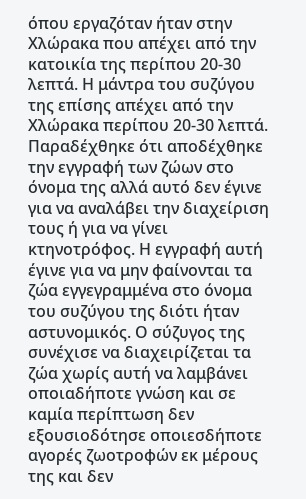όπου εργαζόταν ήταν στην Χλώρακα που απέχει από την κατοικία της περίπου 20-30 λεπτά. Η μάντρα του συζύγου της επίσης απέχει από την Χλώρακα περίπου 20-30 λεπτά. Παραδέχθηκε ότι αποδέχθηκε την εγγραφή των ζώων στο όνομα της αλλά αυτό δεν έγινε για να αναλάβει την διαχείριση τους ή για να γίνει κτηνοτρόφος. Η εγγραφή αυτή έγινε για να μην φαίνονται τα ζώα εγγεγραμμένα στο όνομα του συζύγου της διότι ήταν αστυνομικός. Ο σύζυγος της συνέχισε να διαχειρίζεται τα ζώα χωρίς αυτή να λαμβάνει οποιαδήποτε γνώση και σε καμία περίπτωση δεν εξουσιοδότησε οποιεσδήποτε αγορές ζωοτροφών εκ μέρους της και δεν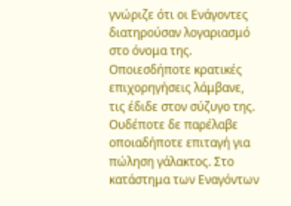γνώριζε ότι οι Ενάγοντες διατηρούσαν λογαριασμό στο όνομα της. Οποιεσδήποτε κρατικές επιχορηγήσεις λάμβανε, τις έδιδε στον σύζυγο της. Ουδέποτε δε παρέλαβε οποιαδήποτε επιταγή για πώληση γάλακτος. Στο κατάστημα των Εναγόντων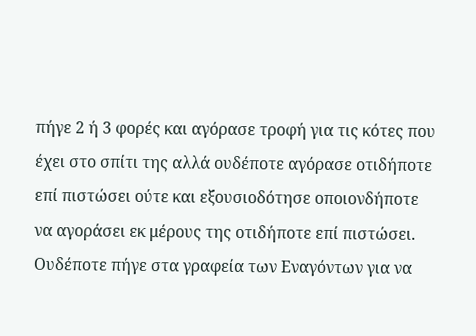πήγε 2 ή 3 φορές και αγόρασε τροφή για τις κότες που έχει στο σπίτι της αλλά ουδέποτε αγόρασε οτιδήποτε επί πιστώσει ούτε και εξουσιοδότησε οποιονδήποτε να αγοράσει εκ μέρους της οτιδήποτε επί πιστώσει. Ουδέποτε πήγε στα γραφεία των Εναγόντων για να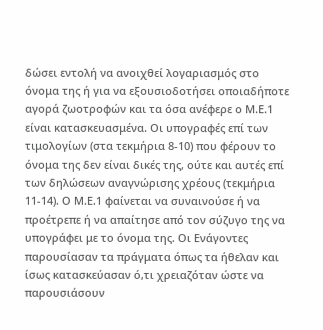δώσει εντολή να ανοιχθεί λογαριασμός στο όνομα της ή για να εξουσιοδοτήσει οποιαδήποτε αγορά ζωοτροφών και τα όσα ανέφερε ο Μ.Ε.1 είναι κατασκευασμένα. Οι υπογραφές επί των τιμολογίων (στα τεκμήρια 8-10) που φέρουν το όνομα της δεν είναι δικές της, ούτε και αυτές επί των δηλώσεων αναγνώρισης χρέους (τεκμήρια 11-14). Ο Μ.Ε.1 φαίνεται να συναινούσε ή να προέτρεπε ή να απαίτησε από τον σύζυγο της να υπογράφει με το όνομα της. Οι Ενάγοντες παρουσίασαν τα πράγματα όπως τα ήθελαν και ίσως κατασκεύασαν ό,τι χρειαζόταν ώστε να παρουσιάσουν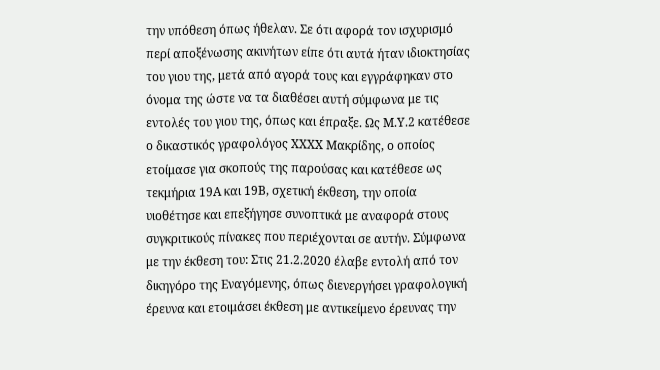την υπόθεση όπως ήθελαν. Σε ότι αφορά τον ισχυρισμό περί αποξένωσης ακινήτων είπε ότι αυτά ήταν ιδιοκτησίας του γιου της, μετά από αγορά τους και εγγράφηκαν στο όνομα της ώστε να τα διαθέσει αυτή σύμφωνα με τις εντολές του γιου της, όπως και έπραξε. Ως Μ.Υ.2 κατέθεσε ο δικαστικός γραφολόγος ΧΧΧΧ Μακρίδης, ο οποίος ετοίμασε για σκοπούς της παρούσας και κατέθεσε ως τεκμήρια 19Α και 19Β, σχετική έκθεση, την οποία υιοθέτησε και επεξήγησε συνοπτικά με αναφορά στους συγκριτικούς πίνακες που περιέχονται σε αυτήν. Σύμφωνα με την έκθεση του: Στις 21.2.2020 έλαβε εντολή από τον δικηγόρο της Εναγόμενης, όπως διενεργήσει γραφολογική έρευνα και ετοιμάσει έκθεση με αντικείμενο έρευνας την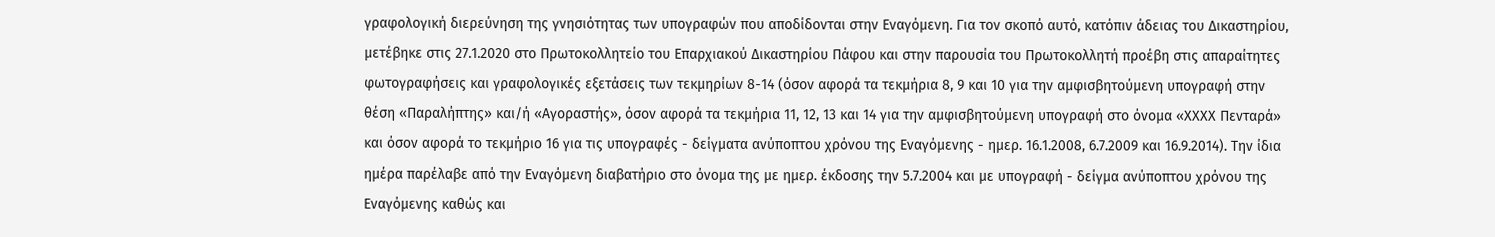γραφολογική διερεύνηση της γνησιότητας των υπογραφών που αποδίδονται στην Εναγόμενη. Για τον σκοπό αυτό, κατόπιν άδειας του Δικαστηρίου, μετέβηκε στις 27.1.2020 στο Πρωτοκολλητείο του Επαρχιακού Δικαστηρίου Πάφου και στην παρουσία του Πρωτοκολλητή προέβη στις απαραίτητες φωτογραφήσεις και γραφολογικές εξετάσεις των τεκμηρίων 8-14 (όσον αφορά τα τεκμήρια 8, 9 και 10 για την αμφισβητούμενη υπογραφή στην θέση «Παραλήπτης» και/ή «Αγοραστής», όσον αφορά τα τεκμήρια 11, 12, 13 και 14 για την αμφισβητούμενη υπογραφή στο όνομα «ΧΧΧΧ Πενταρά» και όσον αφορά το τεκμήριο 16 για τις υπογραφές - δείγματα ανύποπτου χρόνου της Εναγόμενης - ημερ. 16.1.2008, 6.7.2009 και 16.9.2014). Την ίδια ημέρα παρέλαβε από την Εναγόμενη διαβατήριο στο όνομα της με ημερ. έκδοσης την 5.7.2004 και με υπογραφή - δείγμα ανύποπτου χρόνου της Εναγόμενης καθώς και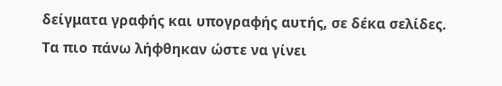δείγματα γραφής και υπογραφής αυτής, σε δέκα σελίδες. Τα πιο πάνω λήφθηκαν ώστε να γίνει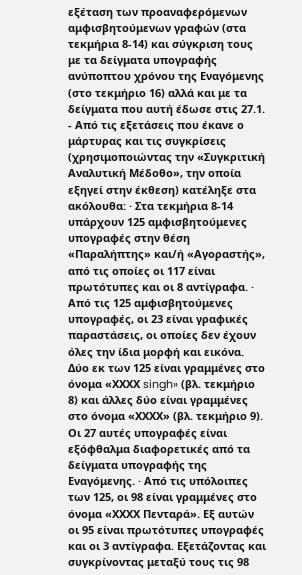εξέταση των προαναφερόμενων αμφισβητούμενων γραφών (στα τεκμήρια 8-14) και σύγκριση τους με τα δείγματα υπογραφής ανύποπτου χρόνου της Εναγόμενης (στο τεκμήριο 16) αλλά και με τα δείγματα που αυτή έδωσε στις 27.1.
- Από τις εξετάσεις που έκανε ο μάρτυρας και τις συγκρίσεις (χρησιμοποιώντας την «Συγκριτική Αναλυτική Μέδοθο», την οποία εξηγεί στην έκθεση) κατέληξε στα ακόλουθα: · Στα τεκμήρια 8-14 υπάρχουν 125 αμφισβητούμενες υπογραφές στην θέση «Παραλήπτης» και/ή «Αγοραστής», από τις οποίες οι 117 είναι πρωτότυπες και οι 8 αντίγραφα. · Από τις 125 αμφισβητούμενες υπογραφές, οι 23 είναι γραφικές παραστάσεις, οι οποίες δεν έχουν όλες την ίδια μορφή και εικόνα. Δύο εκ των 125 είναι γραμμένες στο όνομα «ΧΧΧΧ singh» (βλ. τεκμήριο 8) και άλλες δύο είναι γραμμένες στο όνομα «ΧΧΧΧ» (βλ. τεκμήριο 9). Οι 27 αυτές υπογραφές είναι εξόφθαλμα διαφορετικές από τα δείγματα υπογραφής της Εναγόμενης. · Από τις υπόλοιπες των 125, οι 98 είναι γραμμένες στο όνομα «ΧΧΧΧ Πενταρά». Εξ αυτών οι 95 είναι πρωτότυπες υπογραφές και οι 3 αντίγραφα. Εξετάζοντας και συγκρίνοντας μεταξύ τους τις 98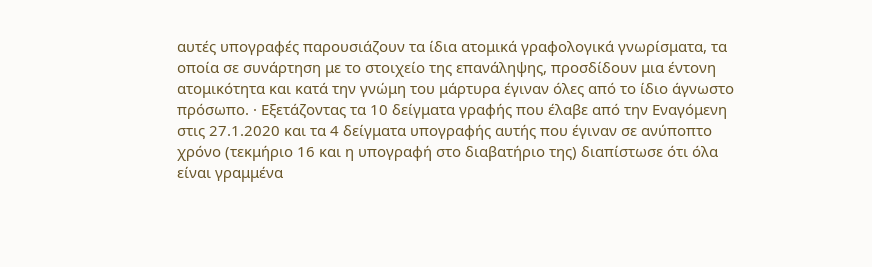αυτές υπογραφές παρουσιάζουν τα ίδια ατομικά γραφολογικά γνωρίσματα, τα οποία σε συνάρτηση με το στοιχείο της επανάληψης, προσδίδουν μια έντονη ατομικότητα και κατά την γνώμη του μάρτυρα έγιναν όλες από το ίδιο άγνωστο πρόσωπο. · Εξετάζοντας τα 10 δείγματα γραφής που έλαβε από την Εναγόμενη στις 27.1.2020 και τα 4 δείγματα υπογραφής αυτής που έγιναν σε ανύποπτο χρόνο (τεκμήριο 16 και η υπογραφή στο διαβατήριο της) διαπίστωσε ότι όλα είναι γραμμένα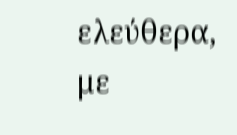ελεύθερα, με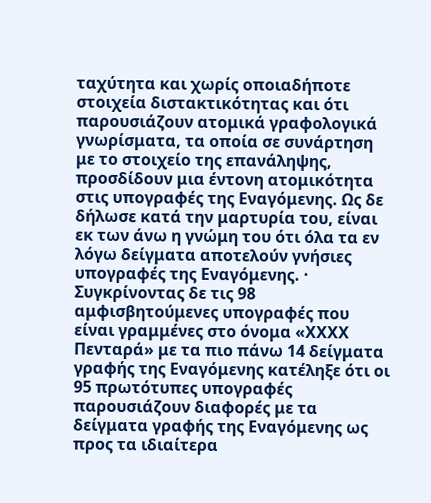ταχύτητα και χωρίς οποιαδήποτε στοιχεία διστακτικότητας και ότι παρουσιάζουν ατομικά γραφολογικά γνωρίσματα, τα οποία σε συνάρτηση με το στοιχείο της επανάληψης, προσδίδουν μια έντονη ατομικότητα στις υπογραφές της Εναγόμενης. Ως δε δήλωσε κατά την μαρτυρία του, είναι εκ των άνω η γνώμη του ότι όλα τα εν λόγω δείγματα αποτελούν γνήσιες υπογραφές της Εναγόμενης. · Συγκρίνοντας δε τις 98 αμφισβητούμενες υπογραφές που είναι γραμμένες στο όνομα «ΧΧΧΧ Πενταρά» με τα πιο πάνω 14 δείγματα γραφής της Εναγόμενης κατέληξε ότι οι 95 πρωτότυπες υπογραφές παρουσιάζουν διαφορές με τα δείγματα γραφής της Εναγόμενης ως προς τα ιδιαίτερα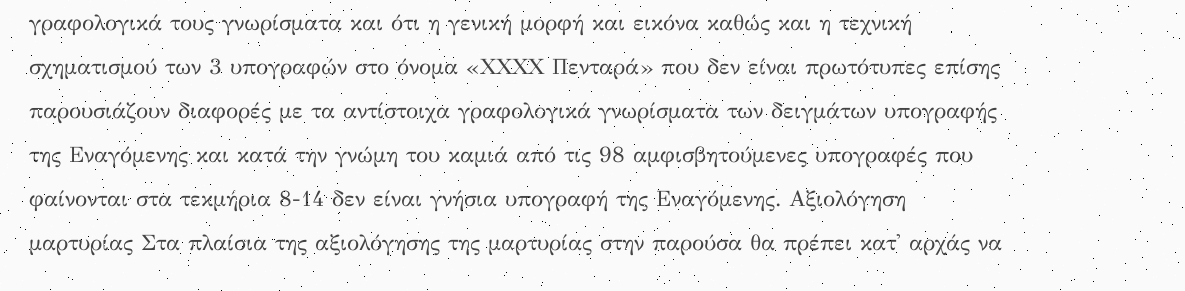γραφολογικά τους γνωρίσματα και ότι η γενική μορφή και εικόνα καθώς και η τεχνική σχηματισμού των 3 υπογραφών στο όνομα «ΧΧΧΧ Πενταρά» που δεν είναι πρωτότυπες επίσης παρουσιάζουν διαφορές με τα αντίστοιχα γραφολογικά γνωρίσματα των δειγμάτων υπογραφής της Εναγόμενης και κατά την γνώμη του καμιά από τις 98 αμφισβητούμενες υπογραφές που φαίνονται στα τεκμήρια 8-14 δεν είναι γνήσια υπογραφή της Εναγόμενης. Αξιολόγηση μαρτυρίας Στα πλαίσια της αξιολόγησης της μαρτυρίας στην παρούσα θα πρέπει κατ' αρχάς να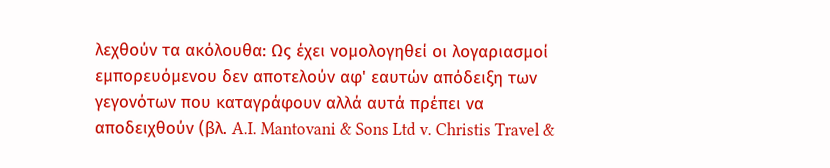λεχθούν τα ακόλουθα: Ως έχει νομολογηθεί οι λογαριασμοί εμπορευόμενου δεν αποτελούν αφ' εαυτών απόδειξη των γεγονότων που καταγράφουν αλλά αυτά πρέπει να αποδειχθούν (βλ. A.I. Mantovani & Sons Ltd v. Christis Travel &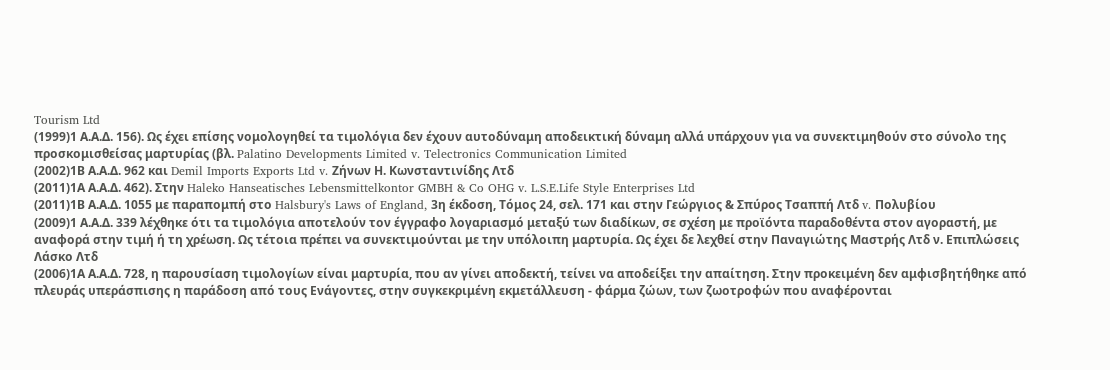Tourism Ltd
(1999)1 Α.Α.Δ. 156). Ως έχει επίσης νομολογηθεί τα τιμολόγια δεν έχουν αυτοδύναμη αποδεικτική δύναμη αλλά υπάρχουν για να συνεκτιμηθούν στο σύνολο της προσκομισθείσας μαρτυρίας (βλ. Palatino Developments Limited v. Telectronics Communication Limited
(2002)1Β Α.Α.Δ. 962 και Demil Imports Exports Ltd v. Ζήνων Η. Κωνσταντινίδης Λτδ
(2011)1Α Α.Α.Δ. 462). Στην Haleko Hanseatisches Lebensmittelkontor GMBH & Co OHG v. L.S.E.Life Style Enterprises Ltd
(2011)1Β Α.Α.Δ. 1055 με παραπομπή στο Halsbury's Laws of England, 3η έκδοση, Τόμος 24, σελ. 171 και στην Γεώργιος & Σπύρος Τσαππή Λτδ v. Πολυβίου
(2009)1 Α.Α.Δ. 339 λέχθηκε ότι τα τιμολόγια αποτελούν τον έγγραφο λογαριασμό μεταξύ των διαδίκων, σε σχέση με προϊόντα παραδοθέντα στον αγοραστή, με αναφορά στην τιμή ή τη χρέωση. Ως τέτοια πρέπει να συνεκτιμούνται με την υπόλοιπη μαρτυρία. Ως έχει δε λεχθεί στην Παναγιώτης Μαστρής Λτδ ν. Επιπλώσεις Λάσκο Λτδ
(2006)1Α Α.Α.Δ. 728, η παρουσίαση τιμολογίων είναι μαρτυρία, που αν γίνει αποδεκτή, τείνει να αποδείξει την απαίτηση. Στην προκειμένη δεν αμφισβητήθηκε από πλευράς υπεράσπισης η παράδοση από τους Ενάγοντες, στην συγκεκριμένη εκμετάλλευση - φάρμα ζώων, των ζωοτροφών που αναφέρονται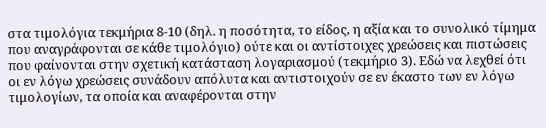στα τιμολόγια τεκμήρια 8-10 (δηλ. η ποσότητα, το είδος, η αξία και το συνολικό τίμημα που αναγράφονται σε κάθε τιμολόγιο) ούτε και οι αντίστοιχες χρεώσεις και πιστώσεις που φαίνονται στην σχετική κατάσταση λογαριασμού (τεκμήριο 3). Εδώ να λεχθεί ότι οι εν λόγω χρεώσεις συνάδουν απόλυτα και αντιστοιχούν σε εν έκαστο των εν λόγω τιμολογίων, τα οποία και αναφέρονται στην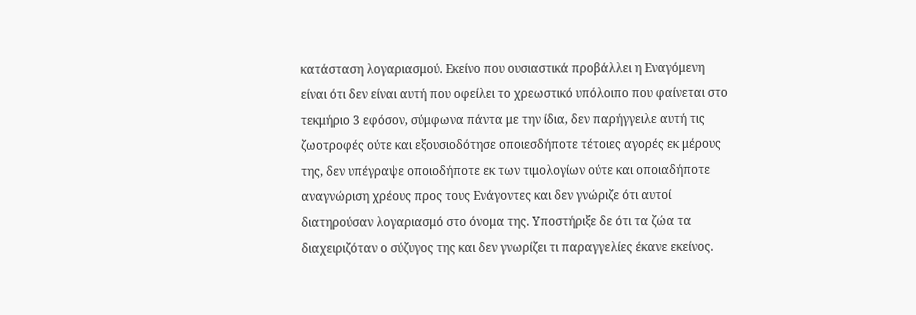κατάσταση λογαριασμού. Εκείνο που ουσιαστικά προβάλλει η Εναγόμενη είναι ότι δεν είναι αυτή που οφείλει το χρεωστικό υπόλοιπο που φαίνεται στο τεκμήριο 3 εφόσον, σύμφωνα πάντα με την ίδια, δεν παρήγγειλε αυτή τις ζωοτροφές ούτε και εξουσιοδότησε οποιεσδήποτε τέτοιες αγορές εκ μέρους της, δεν υπέγραψε οποιοδήποτε εκ των τιμολογίων ούτε και οποιαδήποτε αναγνώριση χρέους προς τους Ενάγοντες και δεν γνώριζε ότι αυτοί διατηρούσαν λογαριασμό στο όνομα της. Υποστήριξε δε ότι τα ζώα τα διαχειριζόταν ο σύζυγος της και δεν γνωρίζει τι παραγγελίες έκανε εκείνος.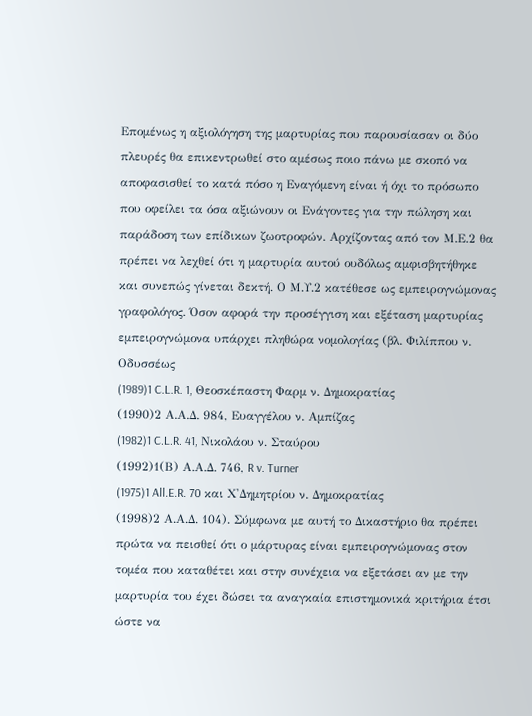Επομένως η αξιολόγηση της μαρτυρίας που παρουσίασαν οι δύο πλευρές θα επικεντρωθεί στο αμέσως ποιο πάνω με σκοπό να αποφασισθεί το κατά πόσο η Εναγόμενη είναι ή όχι το πρόσωπο που οφείλει τα όσα αξιώνουν οι Ενάγοντες για την πώληση και παράδοση των επίδικων ζωοτροφών. Αρχίζοντας από τον Μ.Ε.2 θα πρέπει να λεχθεί ότι η μαρτυρία αυτού ουδόλως αμφισβητήθηκε και συνεπώς γίνεται δεκτή. Ο Μ.Υ.2 κατέθεσε ως εμπειρογνώμονας γραφολόγος. Όσον αφορά την προσέγγιση και εξέταση μαρτυρίας εμπειρογνώμονα υπάρχει πληθώρα νομολογίας (βλ. Φιλίππου ν. Οδυσσέως
(1989)1 C.L.R. 1, Θεοσκέπαστη Φαρμ ν. Δημοκρατίας
(1990)2 Α.Α.Δ. 984, Ευαγγέλου ν. Αμπίζας
(1982)1 C.L.R. 41, Νικολάου ν. Σταύρου
(1992)1(Β) Α.Α.Δ. 746, R v. Turner
(1975)1 All.E.R. 70 και Χ'Δημητρίου ν. Δημοκρατίας
(1998)2 Α.Α.Δ. 104). Σύμφωνα με αυτή το Δικαστήριο θα πρέπει πρώτα να πεισθεί ότι ο μάρτυρας είναι εμπειρογνώμονας στον τομέα που καταθέτει και στην συνέχεια να εξετάσει αν με την μαρτυρία του έχει δώσει τα αναγκαία επιστημονικά κριτήρια έτσι ώστε να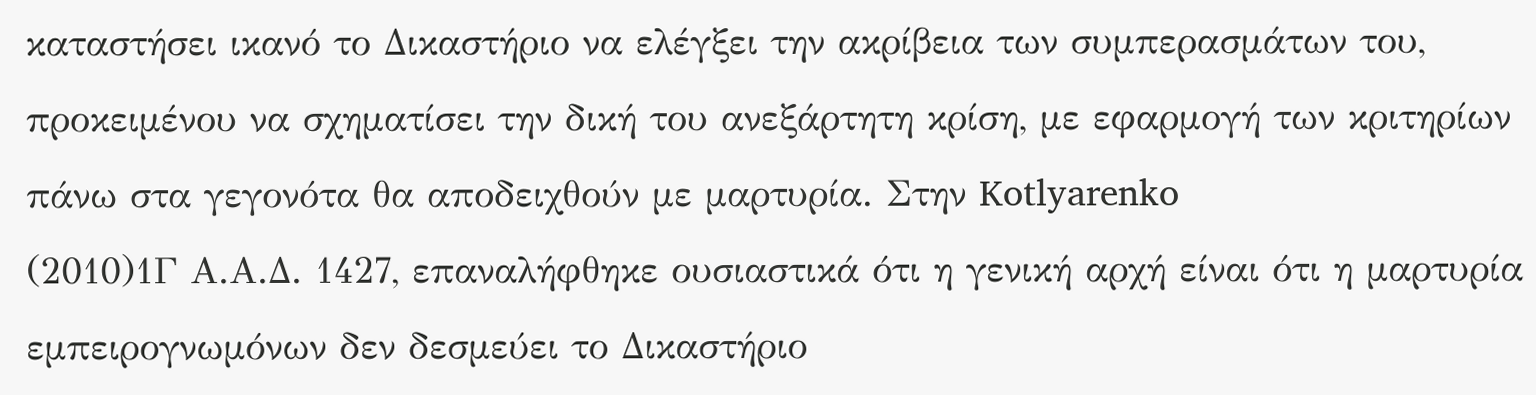καταστήσει ικανό το Δικαστήριο να ελέγξει την ακρίβεια των συμπερασμάτων του, προκειμένου να σχηματίσει την δική του ανεξάρτητη κρίση, με εφαρμογή των κριτηρίων πάνω στα γεγονότα θα αποδειχθούν με μαρτυρία. Στην Kotlyarenko
(2010)1Γ Α.Α.Δ. 1427, επαναλήφθηκε ουσιαστικά ότι η γενική αρχή είναι ότι η μαρτυρία εμπειρογνωμόνων δεν δεσμεύει το Δικαστήριο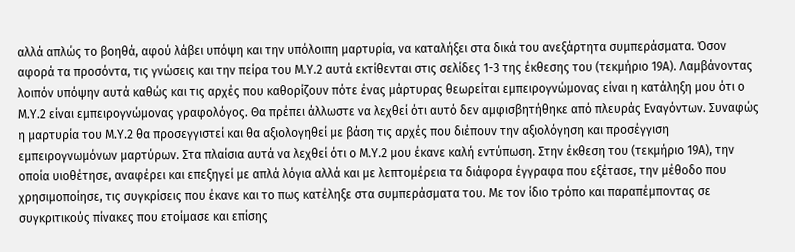αλλά απλώς το βοηθά, αφού λάβει υπόψη και την υπόλοιπη μαρτυρία, να καταλήξει στα δικά του ανεξάρτητα συμπεράσματα. Όσον αφορά τα προσόντα, τις γνώσεις και την πείρα του Μ.Υ.2 αυτά εκτίθενται στις σελίδες 1-3 της έκθεσης του (τεκμήριο 19Α). Λαμβάνοντας λοιπόν υπόψην αυτά καθώς και τις αρχές που καθορίζουν πότε ένας μάρτυρας θεωρείται εμπειρογνώμονας είναι η κατάληξη μου ότι ο Μ.Υ.2 είναι εμπειρογνώμονας γραφολόγος. Θα πρέπει άλλωστε να λεχθεί ότι αυτό δεν αμφισβητήθηκε από πλευράς Εναγόντων. Συναφώς η μαρτυρία του Μ.Υ.2 θα προσεγγιστεί και θα αξιολογηθεί με βάση τις αρχές που διέπουν την αξιολόγηση και προσέγγιση εμπειρογνωμόνων μαρτύρων. Στα πλαίσια αυτά να λεχθεί ότι ο Μ.Υ.2 μου έκανε καλή εντύπωση. Στην έκθεση του (τεκμήριο 19Α), την οποία υιοθέτησε, αναφέρει και επεξηγεί με απλά λόγια αλλά και με λεπτομέρεια τα διάφορα έγγραφα που εξέτασε, την μέθοδο που χρησιμοποίησε, τις συγκρίσεις που έκανε και το πως κατέληξε στα συμπεράσματα του. Με τον ίδιο τρόπο και παραπέμποντας σε συγκριτικούς πίνακες που ετοίμασε και επίσης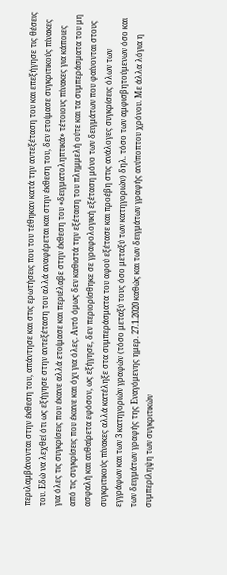περιλαμβάνονται στην έκθεση του, απάντησε και στις ερωτήσεις που του τέθηκαν κατά την αντεξέταση του και επεξήγησε τις θέσεις του. Εδώ να λεχθεί ότι ως εξήγησε στην αντεξέταση του αλλά αναφέρεται και στην έκθεση του, δεν ετοίμασε συγκριτικούς πίνακες για όλες τις συγκρίσεις που έκανε αλλά ετοίμασε και περιέλαβε στην έκθεση του «δειγματοληπτικά» τέτοιους πίνακες για κάποιες από τις συγκρίσεις που έκανε και όχι για όλες. Αυτό όμως δεν καθιστά την εξέταση του πλημμελή ούτε και τα συμπεράσματα του μη ασφαλή και αυθαίρετα εφόσον, ως εξήγησε, δεν περιορίσθηκε σε γραφολογική εξέταση μόνο των δειγμάτων που φαίνονται στους συγκριτικούς πίνακες αλλά κατέληξε στα συμπεράσματα του αφού εξέτασε και προέβη στις ανάλογες συγκρίσεις όλων των εγγράφων και των 3 κατηγοριών γραφών (τόσο μεταξύ τους όσο μεταξύ των κατηγοριών) δηλ. τόσο των αμφισβητούμενων όσο και των δειγμάτων γραφής της Εναγόμενης ημερ. 27.1.2020 καθώς και των δειγμάτων γραφής ανύποπτου χρόνου. Με άλλα λόγια η συμπερίληψη των συγκριτικών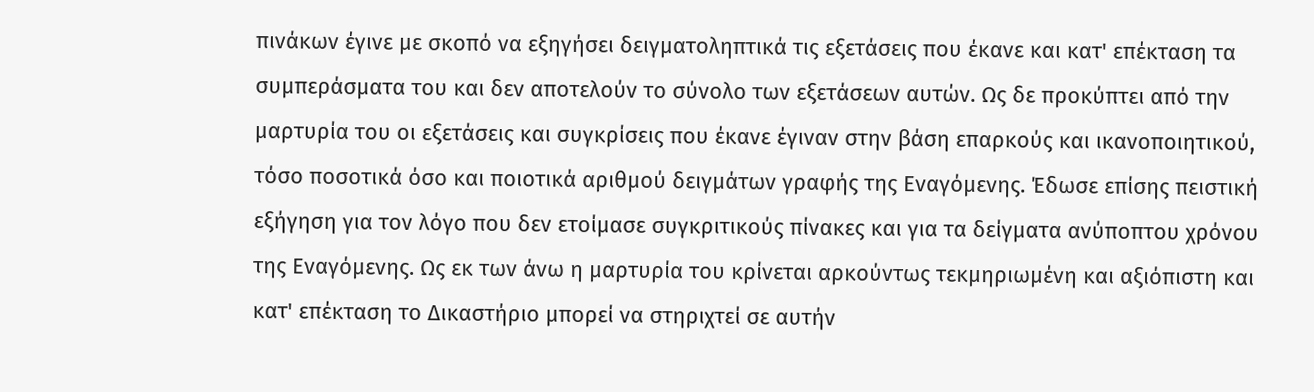πινάκων έγινε με σκοπό να εξηγήσει δειγματοληπτικά τις εξετάσεις που έκανε και κατ' επέκταση τα συμπεράσματα του και δεν αποτελούν το σύνολο των εξετάσεων αυτών. Ως δε προκύπτει από την μαρτυρία του οι εξετάσεις και συγκρίσεις που έκανε έγιναν στην βάση επαρκούς και ικανοποιητικού, τόσο ποσοτικά όσο και ποιοτικά αριθμού δειγμάτων γραφής της Εναγόμενης. Έδωσε επίσης πειστική εξήγηση για τον λόγο που δεν ετοίμασε συγκριτικούς πίνακες και για τα δείγματα ανύποπτου χρόνου της Εναγόμενης. Ως εκ των άνω η μαρτυρία του κρίνεται αρκούντως τεκμηριωμένη και αξιόπιστη και κατ' επέκταση το Δικαστήριο μπορεί να στηριχτεί σε αυτήν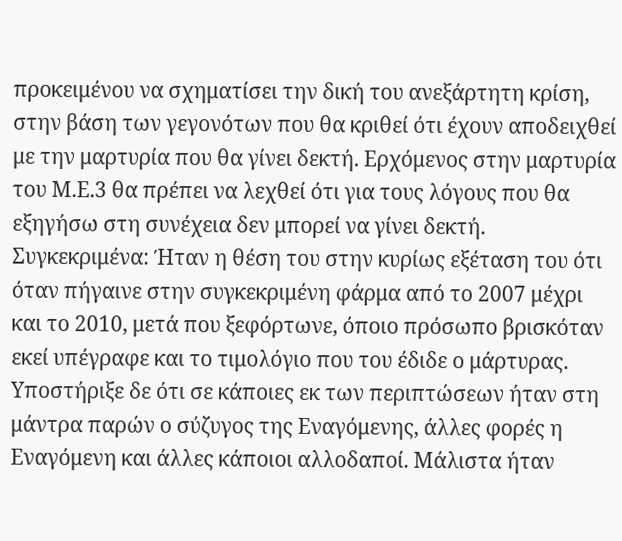προκειμένου να σχηματίσει την δική του ανεξάρτητη κρίση, στην βάση των γεγονότων που θα κριθεί ότι έχουν αποδειχθεί με την μαρτυρία που θα γίνει δεκτή. Ερχόμενος στην μαρτυρία του Μ.Ε.3 θα πρέπει να λεχθεί ότι για τους λόγους που θα εξηγήσω στη συνέχεια δεν μπορεί να γίνει δεκτή. Συγκεκριμένα: Ήταν η θέση του στην κυρίως εξέταση του ότι όταν πήγαινε στην συγκεκριμένη φάρμα από το 2007 μέχρι και το 2010, μετά που ξεφόρτωνε, όποιο πρόσωπο βρισκόταν εκεί υπέγραφε και το τιμολόγιο που του έδιδε ο μάρτυρας. Υποστήριξε δε ότι σε κάποιες εκ των περιπτώσεων ήταν στη μάντρα παρών ο σύζυγος της Εναγόμενης, άλλες φορές η Εναγόμενη και άλλες κάποιοι αλλοδαποί. Μάλιστα ήταν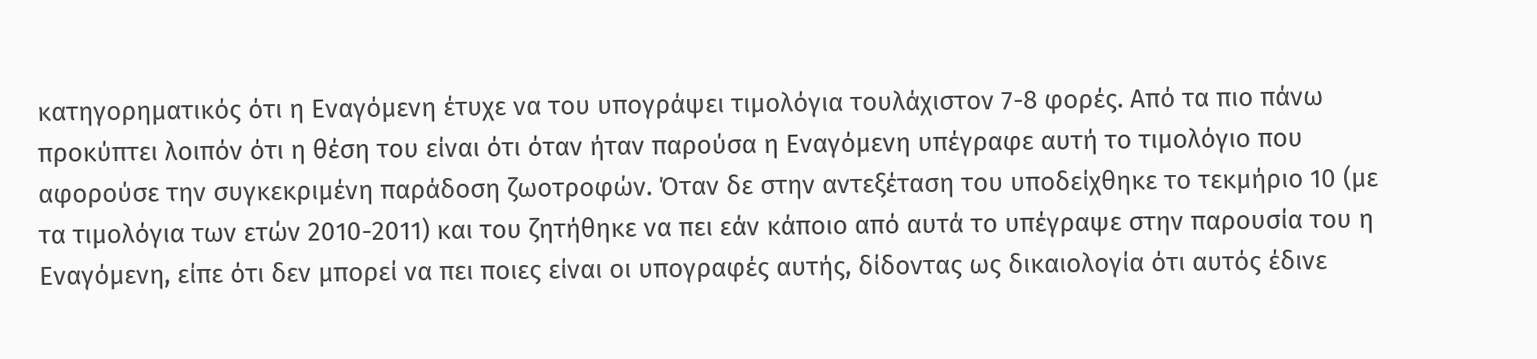κατηγορηματικός ότι η Εναγόμενη έτυχε να του υπογράψει τιμολόγια τουλάχιστον 7-8 φορές. Από τα πιο πάνω προκύπτει λοιπόν ότι η θέση του είναι ότι όταν ήταν παρούσα η Εναγόμενη υπέγραφε αυτή το τιμολόγιο που αφορούσε την συγκεκριμένη παράδοση ζωοτροφών. Όταν δε στην αντεξέταση του υποδείχθηκε το τεκμήριο 10 (με τα τιμολόγια των ετών 2010-2011) και του ζητήθηκε να πει εάν κάποιο από αυτά το υπέγραψε στην παρουσία του η Εναγόμενη, είπε ότι δεν μπορεί να πει ποιες είναι οι υπογραφές αυτής, δίδοντας ως δικαιολογία ότι αυτός έδινε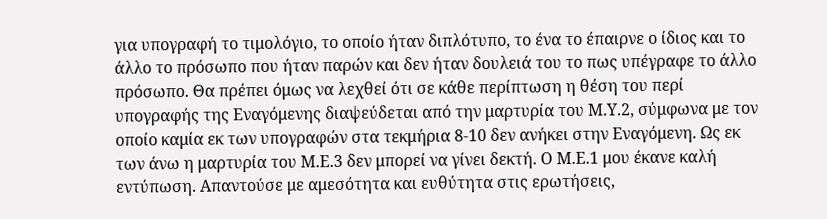για υπογραφή το τιμολόγιο, το οποίο ήταν διπλότυπο, το ένα το έπαιρνε ο ίδιος και το άλλο το πρόσωπο που ήταν παρών και δεν ήταν δουλειά του το πως υπέγραφε το άλλο πρόσωπο. Θα πρέπει όμως να λεχθεί ότι σε κάθε περίπτωση η θέση του περί υπογραφής της Εναγόμενης διαψεύδεται από την μαρτυρία του Μ.Υ.2, σύμφωνα με τον οποίο καμία εκ των υπογραφών στα τεκμήρια 8-10 δεν ανήκει στην Εναγόμενη. Ως εκ των άνω η μαρτυρία του Μ.Ε.3 δεν μπορεί να γίνει δεκτή. Ο Μ.Ε.1 μου έκανε καλή εντύπωση. Απαντούσε με αμεσότητα και ευθύτητα στις ερωτήσεις,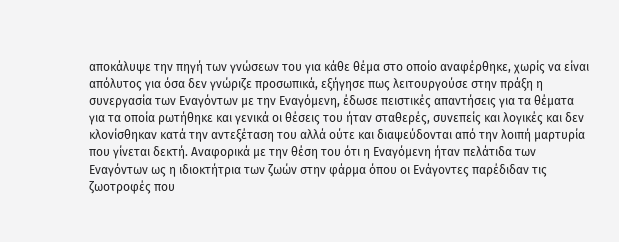αποκάλυψε την πηγή των γνώσεων του για κάθε θέμα στο οποίο αναφέρθηκε, χωρίς να είναι απόλυτος για όσα δεν γνώριζε προσωπικά, εξήγησε πως λειτουργούσε στην πράξη η συνεργασία των Εναγόντων με την Εναγόμενη, έδωσε πειστικές απαντήσεις για τα θέματα για τα οποία ρωτήθηκε και γενικά οι θέσεις του ήταν σταθερές, συνεπείς και λογικές και δεν κλονίσθηκαν κατά την αντεξέταση του αλλά ούτε και διαψεύδονται από την λοιπή μαρτυρία που γίνεται δεκτή. Αναφορικά με την θέση του ότι η Εναγόμενη ήταν πελάτιδα των Εναγόντων ως η ιδιοκτήτρια των ζωών στην φάρμα όπου οι Ενάγοντες παρέδιδαν τις ζωοτροφές που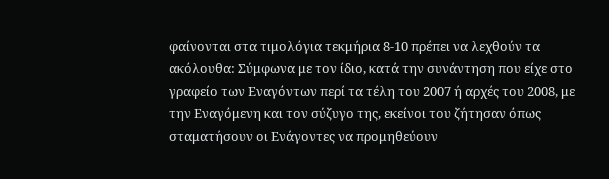φαίνονται στα τιμολόγια τεκμήρια 8-10 πρέπει να λεχθούν τα ακόλουθα: Σύμφωνα με τον ίδιο, κατά την συνάντηση που είχε στο γραφείο των Εναγόντων περί τα τέλη του 2007 ή αρχές του 2008, με την Εναγόμενη και τον σύζυγο της, εκείνοι του ζήτησαν όπως σταματήσουν οι Ενάγοντες να προμηθεύουν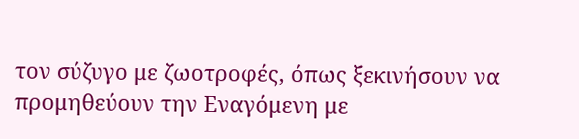τον σύζυγο με ζωοτροφές, όπως ξεκινήσουν να προμηθεύουν την Εναγόμενη με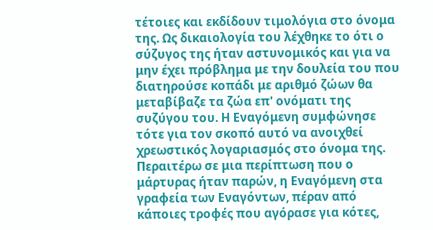τέτοιες και εκδίδουν τιμολόγια στο όνομα της. Ως δικαιολογία του λέχθηκε το ότι ο σύζυγος της ήταν αστυνομικός και για να μην έχει πρόβλημα με την δουλεία του που διατηρούσε κοπάδι με αριθμό ζώων θα μεταβίβαζε τα ζώα επ' ονόματι της συζύγου του. Η Εναγόμενη συμφώνησε τότε για τον σκοπό αυτό να ανοιχθεί χρεωστικός λογαριασμός στο όνομα της. Περαιτέρω σε μια περίπτωση που ο μάρτυρας ήταν παρών, η Εναγόμενη στα γραφεία των Εναγόντων, πέραν από κάποιες τροφές που αγόρασε για κότες,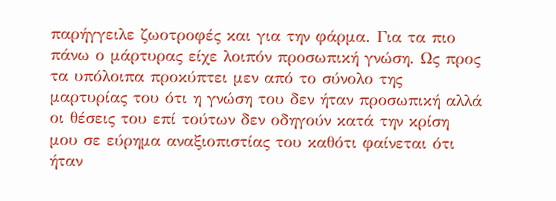παρήγγειλε ζωοτροφές και για την φάρμα. Για τα πιο πάνω ο μάρτυρας είχε λοιπόν προσωπική γνώση. Ως προς τα υπόλοιπα προκύπτει μεν από το σύνολο της μαρτυρίας του ότι η γνώση του δεν ήταν προσωπική αλλά οι θέσεις του επί τούτων δεν οδηγούν κατά την κρίση μου σε εύρημα αναξιοπιστίας του καθότι φαίνεται ότι ήταν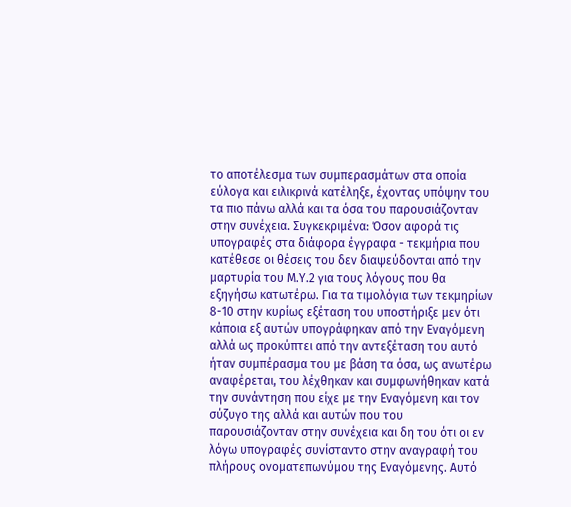το αποτέλεσμα των συμπερασμάτων στα οποία εύλογα και ειλικρινά κατέληξε, έχοντας υπόψην του τα πιο πάνω αλλά και τα όσα του παρουσιάζονταν στην συνέχεια. Συγκεκριμένα: Όσον αφορά τις υπογραφές στα διάφορα έγγραφα - τεκμήρια που κατέθεσε οι θέσεις του δεν διαψεύδονται από την μαρτυρία του Μ.Υ.2 για τους λόγους που θα εξηγήσω κατωτέρω. Για τα τιμολόγια των τεκμηρίων 8-10 στην κυρίως εξέταση του υποστήριξε μεν ότι κάποια εξ αυτών υπογράφηκαν από την Εναγόμενη αλλά ως προκύπτει από την αντεξέταση του αυτό ήταν συμπέρασμα του με βάση τα όσα, ως ανωτέρω αναφέρεται, του λέχθηκαν και συμφωνήθηκαν κατά την συνάντηση που είχε με την Εναγόμενη και τον σύζυγο της αλλά και αυτών που του παρουσιάζονταν στην συνέχεια και δη του ότι οι εν λόγω υπογραφές συνίσταντο στην αναγραφή του πλήρους ονοματεπωνύμου της Εναγόμενης. Αυτό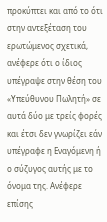προκύπτει και από το ότι στην αντεξέταση του ερωτώμενος σχετικά, ανέφερε ότι ο ίδιος υπέγραψε στην θέση του «Υπεύθυνου Πωλητή» σε αυτά δύο με τρείς φορές και έτσι δεν γνωρίζει εάν υπέγραφε η Εναγόμενη ή ο σύζυγος αυτής με το όνομα της. Ανέφερε επίσης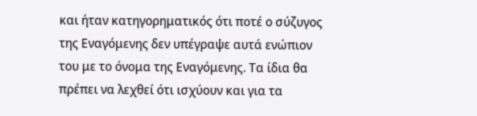και ήταν κατηγορηματικός ότι ποτέ ο σύζυγος της Εναγόμενης δεν υπέγραψε αυτά ενώπιον του με το όνομα της Εναγόμενης. Τα ίδια θα πρέπει να λεχθεί ότι ισχύουν και για τα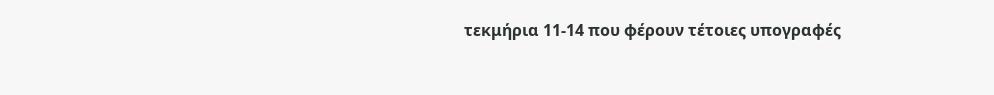τεκμήρια 11-14 που φέρουν τέτοιες υπογραφές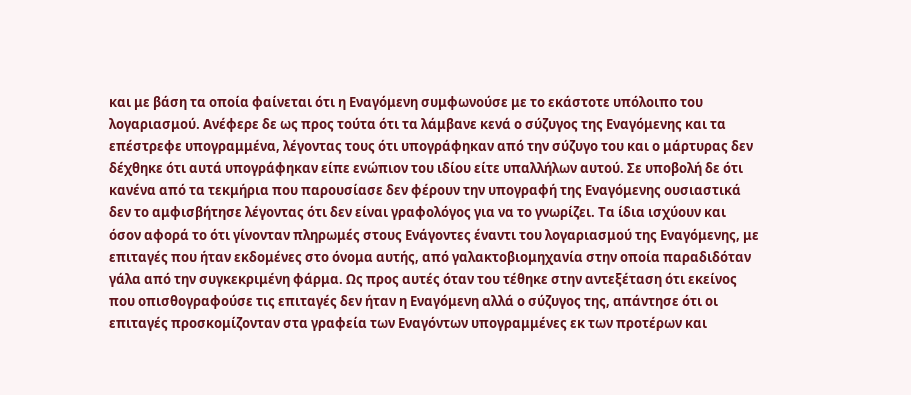και με βάση τα οποία φαίνεται ότι η Εναγόμενη συμφωνούσε με το εκάστοτε υπόλοιπο του λογαριασμού. Ανέφερε δε ως προς τούτα ότι τα λάμβανε κενά ο σύζυγος της Εναγόμενης και τα επέστρεφε υπογραμμένα, λέγοντας τους ότι υπογράφηκαν από την σύζυγο του και ο μάρτυρας δεν δέχθηκε ότι αυτά υπογράφηκαν είπε ενώπιον του ιδίου είτε υπαλλήλων αυτού. Σε υποβολή δε ότι κανένα από τα τεκμήρια που παρουσίασε δεν φέρουν την υπογραφή της Εναγόμενης ουσιαστικά δεν το αμφισβήτησε λέγοντας ότι δεν είναι γραφολόγος για να το γνωρίζει. Τα ίδια ισχύουν και όσον αφορά το ότι γίνονταν πληρωμές στους Ενάγοντες έναντι του λογαριασμού της Εναγόμενης, με επιταγές που ήταν εκδομένες στο όνομα αυτής, από γαλακτοβιομηχανία στην οποία παραδιδόταν γάλα από την συγκεκριμένη φάρμα. Ως προς αυτές όταν του τέθηκε στην αντεξέταση ότι εκείνος που οπισθογραφούσε τις επιταγές δεν ήταν η Εναγόμενη αλλά ο σύζυγος της, απάντησε ότι οι επιταγές προσκομίζονταν στα γραφεία των Εναγόντων υπογραμμένες εκ των προτέρων και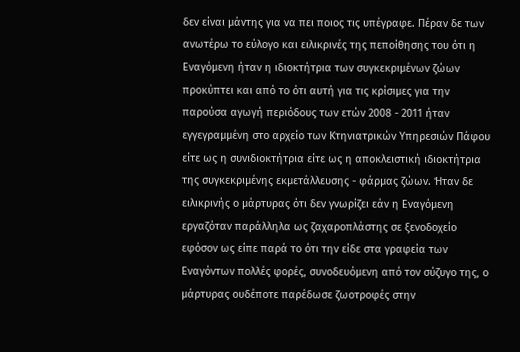δεν είναι μάντης για να πει ποιος τις υπέγραφε. Πέραν δε των ανωτέρω το εύλογο και ειλικρινές της πεποίθησης του ότι η Εναγόμενη ήταν η ιδιοκτήτρια των συγκεκριμένων ζώων προκύπτει και από το ότι αυτή για τις κρίσιμες για την παρούσα αγωγή περιόδους των ετών 2008 - 2011 ήταν εγγεγραμμένη στο αρχείο των Κτηνιατρικών Υπηρεσιών Πάφου είτε ως η συνιδιοκτήτρια είτε ως η αποκλειστική ιδιοκτήτρια της συγκεκριμένης εκμετάλλευσης - φάρμας ζώων. Ήταν δε ειλικρινής ο μάρτυρας ότι δεν γνωρίζει εάν η Εναγόμενη εργαζόταν παράλληλα ως ζαχαροπλάστης σε ξενοδοχείο εφόσον ως είπε παρά το ότι την είδε στα γραφεία των Εναγόντων πολλές φορές, συνοδευόμενη από τον σύζυγο της, ο μάρτυρας ουδέποτε παρέδωσε ζωοτροφές στην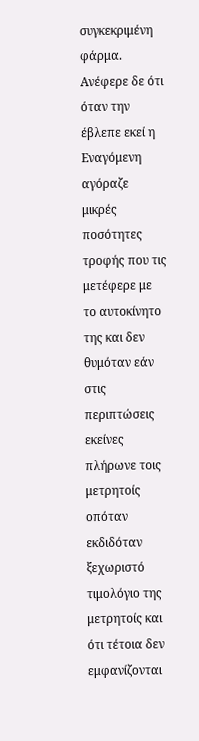συγκεκριμένη φάρμα. Ανέφερε δε ότι όταν την έβλεπε εκεί η Εναγόμενη αγόραζε μικρές ποσότητες τροφής που τις μετέφερε με το αυτοκίνητο της και δεν θυμόταν εάν στις περιπτώσεις εκείνες πλήρωνε τοις μετρητοίς οπόταν εκδιδόταν ξεχωριστό τιμολόγιο της μετρητοίς και ότι τέτοια δεν εμφανίζονται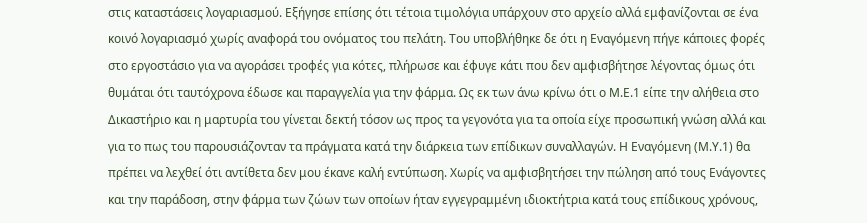στις καταστάσεις λογαριασμού. Εξήγησε επίσης ότι τέτοια τιμολόγια υπάρχουν στο αρχείο αλλά εμφανίζονται σε ένα κοινό λογαριασμό χωρίς αναφορά του ονόματος του πελάτη. Του υποβλήθηκε δε ότι η Εναγόμενη πήγε κάποιες φορές στο εργοστάσιο για να αγοράσει τροφές για κότες, πλήρωσε και έφυγε κάτι που δεν αμφισβήτησε λέγοντας όμως ότι θυμάται ότι ταυτόχρονα έδωσε και παραγγελία για την φάρμα. Ως εκ των άνω κρίνω ότι ο Μ.Ε.1 είπε την αλήθεια στο Δικαστήριο και η μαρτυρία του γίνεται δεκτή τόσον ως προς τα γεγονότα για τα οποία είχε προσωπική γνώση αλλά και για το πως του παρουσιάζονταν τα πράγματα κατά την διάρκεια των επίδικων συναλλαγών. Η Εναγόμενη (Μ.Υ.1) θα πρέπει να λεχθεί ότι αντίθετα δεν μου έκανε καλή εντύπωση. Χωρίς να αμφισβητήσει την πώληση από τους Ενάγοντες και την παράδοση, στην φάρμα των ζώων των οποίων ήταν εγγεγραμμένη ιδιοκτήτρια κατά τους επίδικους χρόνους,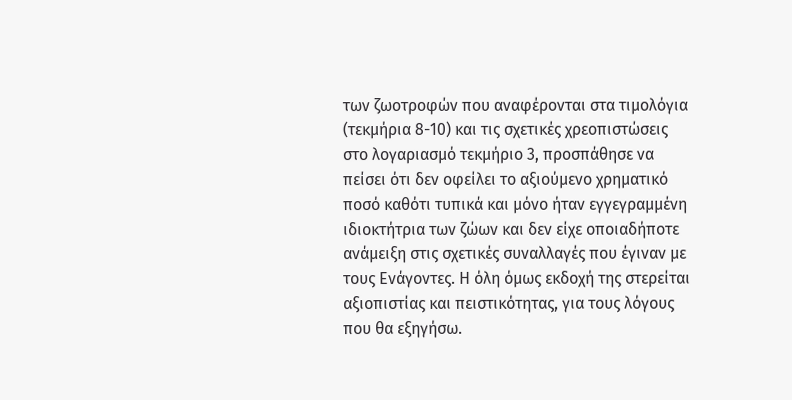των ζωοτροφών που αναφέρονται στα τιμολόγια (τεκμήρια 8-10) και τις σχετικές χρεοπιστώσεις στο λογαριασμό τεκμήριο 3, προσπάθησε να πείσει ότι δεν οφείλει το αξιούμενο χρηματικό ποσό καθότι τυπικά και μόνο ήταν εγγεγραμμένη ιδιοκτήτρια των ζώων και δεν είχε οποιαδήποτε ανάμειξη στις σχετικές συναλλαγές που έγιναν με τους Ενάγοντες. Η όλη όμως εκδοχή της στερείται αξιοπιστίας και πειστικότητας, για τους λόγους που θα εξηγήσω.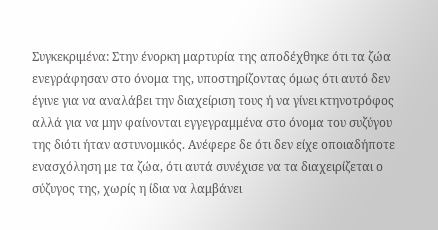Συγκεκριμένα: Στην ένορκη μαρτυρία της αποδέχθηκε ότι τα ζώα ενεγράφησαν στο όνομα της, υποστηρίζοντας όμως ότι αυτό δεν έγινε για να αναλάβει την διαχείριση τους ή να γίνει κτηνοτρόφος αλλά για να μην φαίνονται εγγεγραμμένα στο όνομα του συζύγου της διότι ήταν αστυνομικός. Ανέφερε δε ότι δεν είχε οποιαδήποτε ενασχόληση με τα ζώα, ότι αυτά συνέχισε να τα διαχειρίζεται ο σύζυγος της, χωρίς η ίδια να λαμβάνει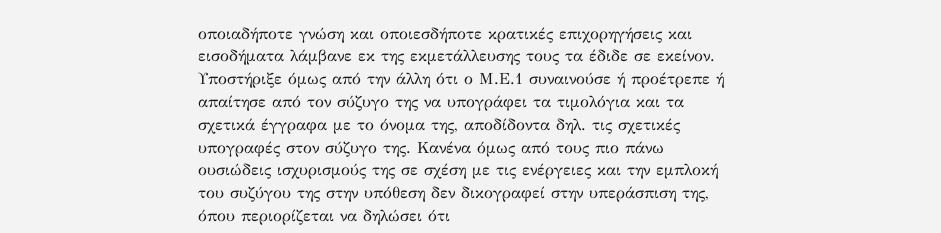οποιαδήποτε γνώση και οποιεσδήποτε κρατικές επιχορηγήσεις και εισοδήματα λάμβανε εκ της εκμετάλλευσης τους τα έδιδε σε εκείνον. Υποστήριξε όμως από την άλλη ότι ο Μ.Ε.1 συναινούσε ή προέτρεπε ή απαίτησε από τον σύζυγο της να υπογράφει τα τιμολόγια και τα σχετικά έγγραφα με το όνομα της, αποδίδοντα δηλ. τις σχετικές υπογραφές στον σύζυγο της. Κανένα όμως από τους πιο πάνω ουσιώδεις ισχυρισμούς της σε σχέση με τις ενέργειες και την εμπλοκή του συζύγου της στην υπόθεση δεν δικογραφεί στην υπεράσπιση της, όπου περιορίζεται να δηλώσει ότι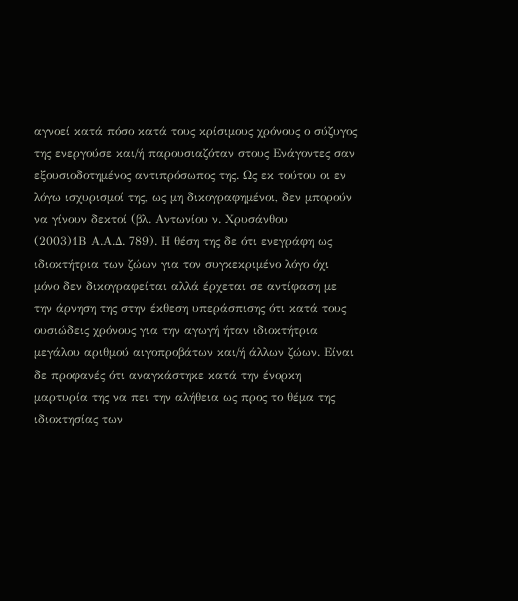αγνοεί κατά πόσο κατά τους κρίσιμους χρόνους ο σύζυγος της ενεργούσε και/ή παρουσιαζόταν στους Ενάγοντες σαν εξουσιοδοτημένος αντιπρόσωπος της. Ως εκ τούτου οι εν λόγω ισχυρισμοί της, ως μη δικογραφημένοι, δεν μπορούν να γίνουν δεκτοί (βλ. Αντωνίου ν. Χρυσάνθου
(2003)1Β Α.Α.Δ. 789). Η θέση της δε ότι ενεγράφη ως ιδιοκτήτρια των ζώων για τον συγκεκριμένο λόγο όχι μόνο δεν δικογραφείται αλλά έρχεται σε αντίφαση με την άρνηση της στην έκθεση υπεράσπισης ότι κατά τους ουσιώδεις χρόνους για την αγωγή ήταν ιδιοκτήτρια μεγάλου αριθμού αιγοπροβάτων και/ή άλλων ζώων. Είναι δε προφανές ότι αναγκάστηκε κατά την ένορκη μαρτυρία της να πει την αλήθεια ως προς το θέμα της ιδιοκτησίας των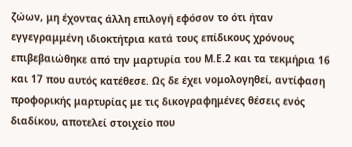ζώων, μη έχοντας άλλη επιλογή εφόσον το ότι ήταν εγγεγραμμένη ιδιοκτήτρια κατά τους επίδικους χρόνους επιβεβαιώθηκε από την μαρτυρία του Μ.Ε.2 και τα τεκμήρια 16 και 17 που αυτός κατέθεσε. Ως δε έχει νομολογηθεί, αντίφαση προφορικής μαρτυρίας με τις δικογραφημένες θέσεις ενός διαδίκου, αποτελεί στοιχείο που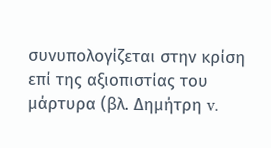συνυπολογίζεται στην κρίση επί της αξιοπιστίας του μάρτυρα (βλ. Δημήτρη v.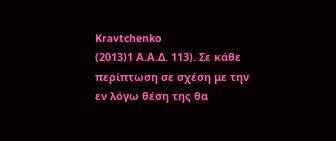Kravtchenko
(2013)1 Α.Α.Δ. 113). Σε κάθε περίπτωση σε σχέση με την εν λόγω θέση της θα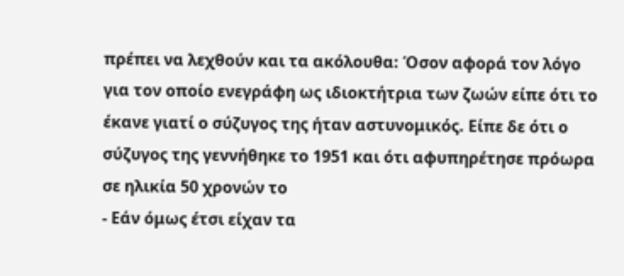πρέπει να λεχθούν και τα ακόλουθα: Όσον αφορά τον λόγο για τον οποίο ενεγράφη ως ιδιοκτήτρια των ζωών είπε ότι το έκανε γιατί ο σύζυγος της ήταν αστυνομικός. Είπε δε ότι ο σύζυγος της γεννήθηκε το 1951 και ότι αφυπηρέτησε πρόωρα σε ηλικία 50 χρονών το
- Εάν όμως έτσι είχαν τα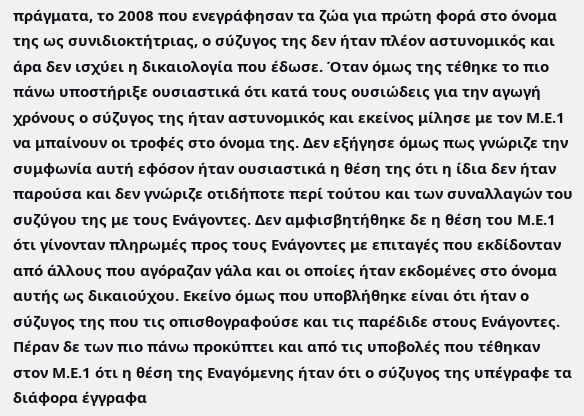πράγματα, το 2008 που ενεγράφησαν τα ζώα για πρώτη φορά στο όνομα της ως συνιδιοκτήτριας, ο σύζυγος της δεν ήταν πλέον αστυνομικός και άρα δεν ισχύει η δικαιολογία που έδωσε. Όταν όμως της τέθηκε το πιο πάνω υποστήριξε ουσιαστικά ότι κατά τους ουσιώδεις για την αγωγή χρόνους ο σύζυγος της ήταν αστυνομικός και εκείνος μίλησε με τον Μ.Ε.1 να μπαίνουν οι τροφές στο όνομα της. Δεν εξήγησε όμως πως γνώριζε την συμφωνία αυτή εφόσον ήταν ουσιαστικά η θέση της ότι η ίδια δεν ήταν παρούσα και δεν γνώριζε οτιδήποτε περί τούτου και των συναλλαγών του συζύγου της με τους Ενάγοντες. Δεν αμφισβητήθηκε δε η θέση του Μ.Ε.1 ότι γίνονταν πληρωμές προς τους Ενάγοντες με επιταγές που εκδίδονταν από άλλους που αγόραζαν γάλα και οι οποίες ήταν εκδομένες στο όνομα αυτής ως δικαιούχου. Εκείνο όμως που υποβλήθηκε είναι ότι ήταν ο σύζυγος της που τις οπισθογραφούσε και τις παρέδιδε στους Ενάγοντες. Πέραν δε των πιο πάνω προκύπτει και από τις υποβολές που τέθηκαν στον Μ.Ε.1 ότι η θέση της Εναγόμενης ήταν ότι ο σύζυγος της υπέγραφε τα διάφορα έγγραφα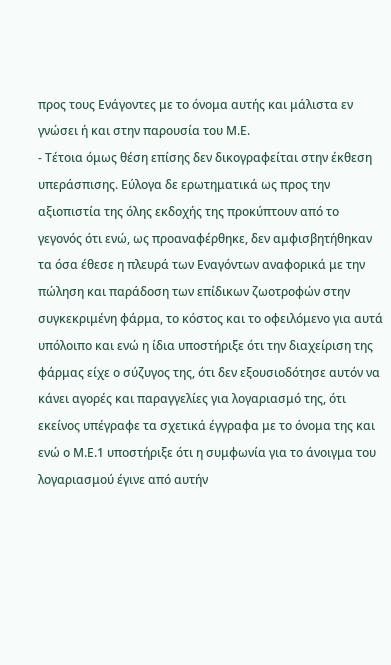προς τους Ενάγοντες με το όνομα αυτής και μάλιστα εν γνώσει ή και στην παρουσία του Μ.Ε.
- Τέτοια όμως θέση επίσης δεν δικογραφείται στην έκθεση υπεράσπισης. Εύλογα δε ερωτηματικά ως προς την αξιοπιστία της όλης εκδοχής της προκύπτουν από το γεγονός ότι ενώ, ως προαναφέρθηκε, δεν αμφισβητήθηκαν τα όσα έθεσε η πλευρά των Εναγόντων αναφορικά με την πώληση και παράδοση των επίδικων ζωοτροφών στην συγκεκριμένη φάρμα, το κόστος και το οφειλόμενο για αυτά υπόλοιπο και ενώ η ίδια υποστήριξε ότι την διαχείριση της φάρμας είχε ο σύζυγος της, ότι δεν εξουσιοδότησε αυτόν να κάνει αγορές και παραγγελίες για λογαριασμό της, ότι εκείνος υπέγραφε τα σχετικά έγγραφα με το όνομα της και ενώ ο Μ.Ε.1 υποστήριξε ότι η συμφωνία για το άνοιγμα του λογαριασμού έγινε από αυτήν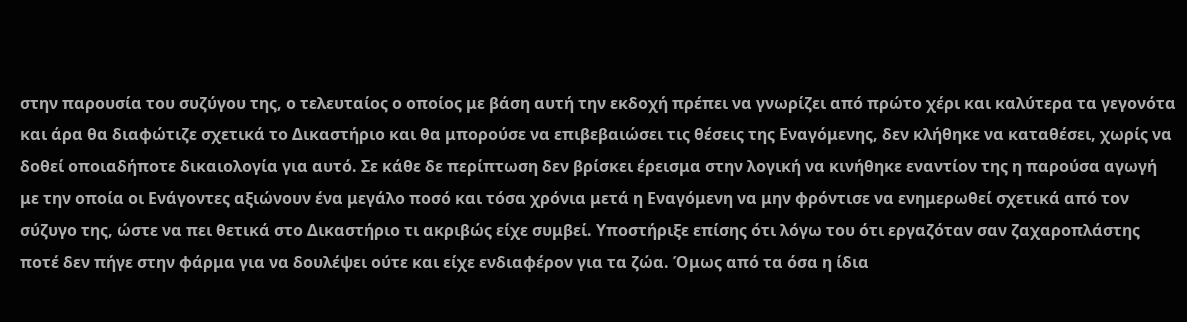στην παρουσία του συζύγου της, ο τελευταίος ο οποίος με βάση αυτή την εκδοχή πρέπει να γνωρίζει από πρώτο χέρι και καλύτερα τα γεγονότα και άρα θα διαφώτιζε σχετικά το Δικαστήριο και θα μπορούσε να επιβεβαιώσει τις θέσεις της Εναγόμενης, δεν κλήθηκε να καταθέσει, χωρίς να δοθεί οποιαδήποτε δικαιολογία για αυτό. Σε κάθε δε περίπτωση δεν βρίσκει έρεισμα στην λογική να κινήθηκε εναντίον της η παρούσα αγωγή με την οποία οι Ενάγοντες αξιώνουν ένα μεγάλο ποσό και τόσα χρόνια μετά η Εναγόμενη να μην φρόντισε να ενημερωθεί σχετικά από τον σύζυγο της, ώστε να πει θετικά στο Δικαστήριο τι ακριβώς είχε συμβεί. Υποστήριξε επίσης ότι λόγω του ότι εργαζόταν σαν ζαχαροπλάστης ποτέ δεν πήγε στην φάρμα για να δουλέψει ούτε και είχε ενδιαφέρον για τα ζώα. Όμως από τα όσα η ίδια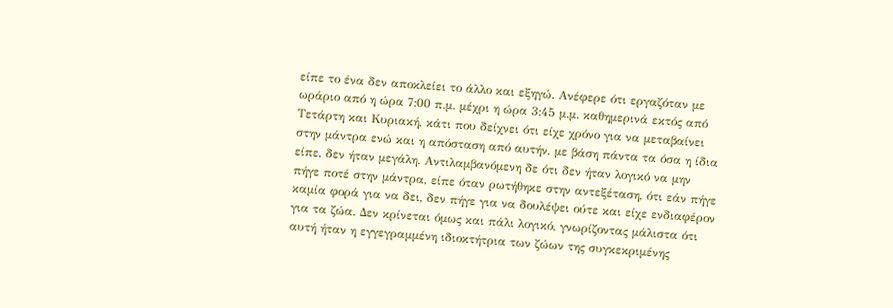είπε το ένα δεν αποκλείει το άλλο και εξηγώ. Ανέφερε ότι εργαζόταν με ωράριο από η ώρα 7:00 π.μ. μέχρι η ώρα 3:45 μ.μ. καθημερινά εκτός από Τετάρτη και Κυριακή, κάτι που δείχνει ότι είχε χρόνο για να μεταβαίνει στην μάντρα ενώ και η απόσταση από αυτήν, με βάση πάντα τα όσα η ίδια είπε, δεν ήταν μεγάλη. Αντιλαμβανόμενη δε ότι δεν ήταν λογικό να μην πήγε ποτέ στην μάντρα, είπε όταν ρωτήθηκε στην αντεξέταση, ότι εάν πήγε καμία φορά για να δει, δεν πήγε για να δουλέψει ούτε και είχε ενδιαφέρον για τα ζώα. Δεν κρίνεται όμως και πάλι λογικό, γνωρίζοντας μάλιστα ότι αυτή ήταν η εγγεγραμμένη ιδιοκτήτρια των ζώων της συγκεκριμένης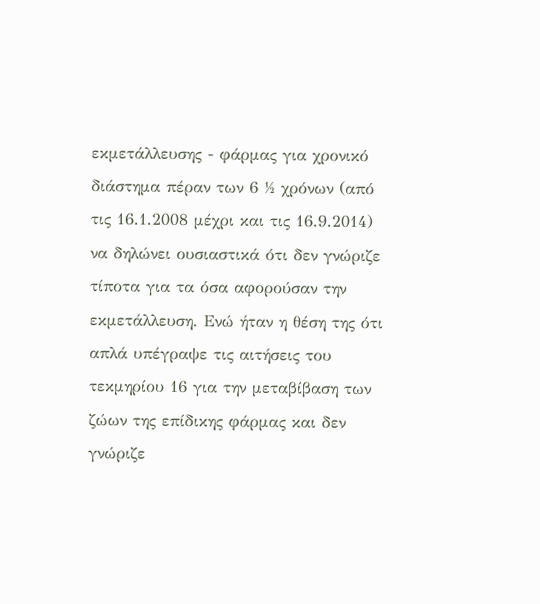εκμετάλλευσης - φάρμας για χρονικό διάστημα πέραν των 6 ½ χρόνων (από τις 16.1.2008 μέχρι και τις 16.9.2014) να δηλώνει ουσιαστικά ότι δεν γνώριζε τίποτα για τα όσα αφορούσαν την εκμετάλλευση. Ενώ ήταν η θέση της ότι απλά υπέγραψε τις αιτήσεις του τεκμηρίου 16 για την μεταβίβαση των ζώων της επίδικης φάρμας και δεν γνώριζε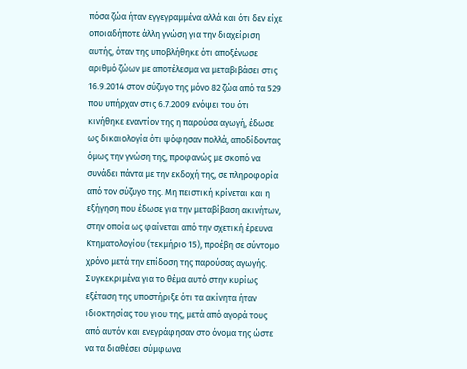πόσα ζώα ήταν εγγεγραμμένα αλλά και ότι δεν είχε οποιαδήποτε άλλη γνώση για την διαχείριση αυτής, όταν της υποβλήθηκε ότι αποξένωσε αριθμό ζώων με αποτέλεσμα να μεταβιβάσει στις 16.9.2014 στον σύζυγο της μόνο 82 ζώα από τα 529 που υπήρχαν στις 6.7.2009 ενόψει του ότι κινήθηκε εναντίον της η παρούσα αγωγή, έδωσε ως δικαιολογία ότι ψόφησαν πολλά, αποδίδοντας όμως την γνώση της, προφανώς με σκοπό να συνάδει πάντα με την εκδοχή της, σε πληροφορία από τον σύζυγο της. Μη πειστική κρίνεται και η εξήγηση που έδωσε για την μεταβίβαση ακινήτων, στην οποία ως φαίνεται από την σχετική έρευνα Κτηματολογίου (τεκμήριο 15), προέβη σε σύντομο χρόνο μετά την επίδοση της παρούσας αγωγής. Συγκεκριμένα για το θέμα αυτό στην κυρίως εξέταση της υποστήριξε ότι τα ακίνητα ήταν ιδιοκτησίας του γιου της, μετά από αγορά τους από αυτόν και ενεγράφησαν στο όνομα της ώστε να τα διαθέσει σύμφωνα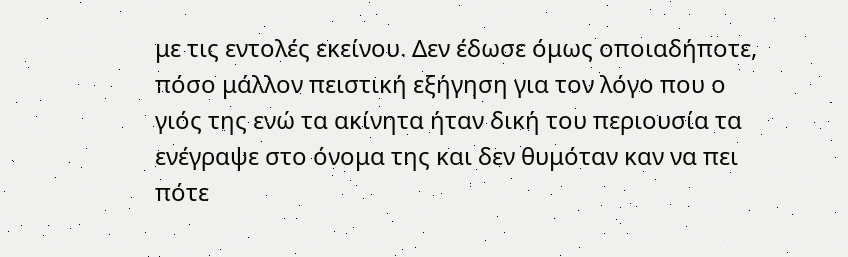με τις εντολές εκείνου. Δεν έδωσε όμως οποιαδήποτε, πόσο μάλλον πειστική εξήγηση για τον λόγο που ο γιός της ενώ τα ακίνητα ήταν δική του περιουσία τα ενέγραψε στο όνομα της και δεν θυμόταν καν να πει πότε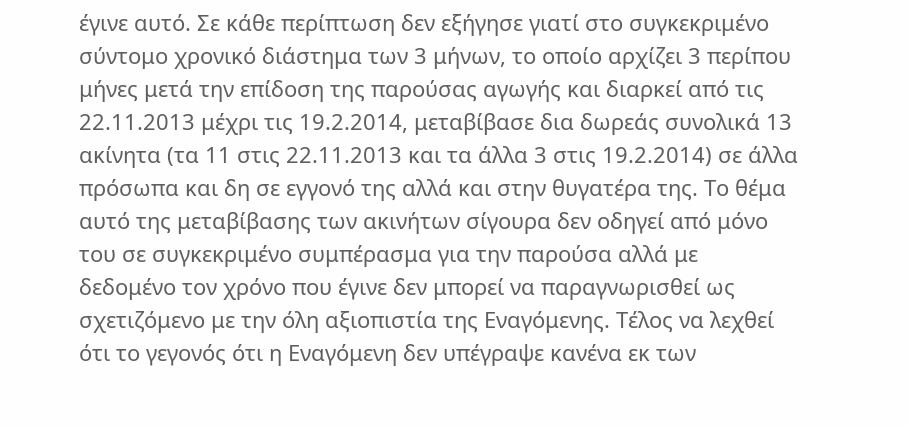έγινε αυτό. Σε κάθε περίπτωση δεν εξήγησε γιατί στο συγκεκριμένο σύντομο χρονικό διάστημα των 3 μήνων, το οποίο αρχίζει 3 περίπου μήνες μετά την επίδοση της παρούσας αγωγής και διαρκεί από τις 22.11.2013 μέχρι τις 19.2.2014, μεταβίβασε δια δωρεάς συνολικά 13 ακίνητα (τα 11 στις 22.11.2013 και τα άλλα 3 στις 19.2.2014) σε άλλα πρόσωπα και δη σε εγγονό της αλλά και στην θυγατέρα της. Το θέμα αυτό της μεταβίβασης των ακινήτων σίγουρα δεν οδηγεί από μόνο του σε συγκεκριμένο συμπέρασμα για την παρούσα αλλά με δεδομένο τον χρόνο που έγινε δεν μπορεί να παραγνωρισθεί ως σχετιζόμενο με την όλη αξιοπιστία της Εναγόμενης. Τέλος να λεχθεί ότι το γεγονός ότι η Εναγόμενη δεν υπέγραψε κανένα εκ των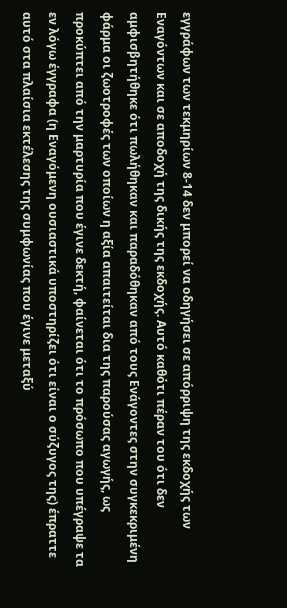εγγράφων των τεκμηρίων 8-14 δεν μπορεί να οδηγήσει σε απόρριψη της εκδοχής των Εναγόντων και σε αποδοχή της δικής της εκδοχής. Αυτό καθότι πέραν του ότι δεν αμφισβητήθηκε ότι πωλήθηκαν και παραδόθηκαν από τους Ενάγοντες στην συγκεκριμένη φάρμα οι ζωοτροφές των οποίων η αξία απαιτείται δια της παρούσας αγωγής, ως προκύπτει από την μαρτυρία που έγινε δεκτή, φαίνεται ότι το πρόσωπο που υπέγραψε τα εν λόγω έγγραφα (η Εναγόμενη ουσιαστικά υποστηρίζει ότι είναι ο σύζυγος της) έπραττε αυτό στα πλαίσια εκτέλεσης της συμφωνίας που έγινε μεταξύ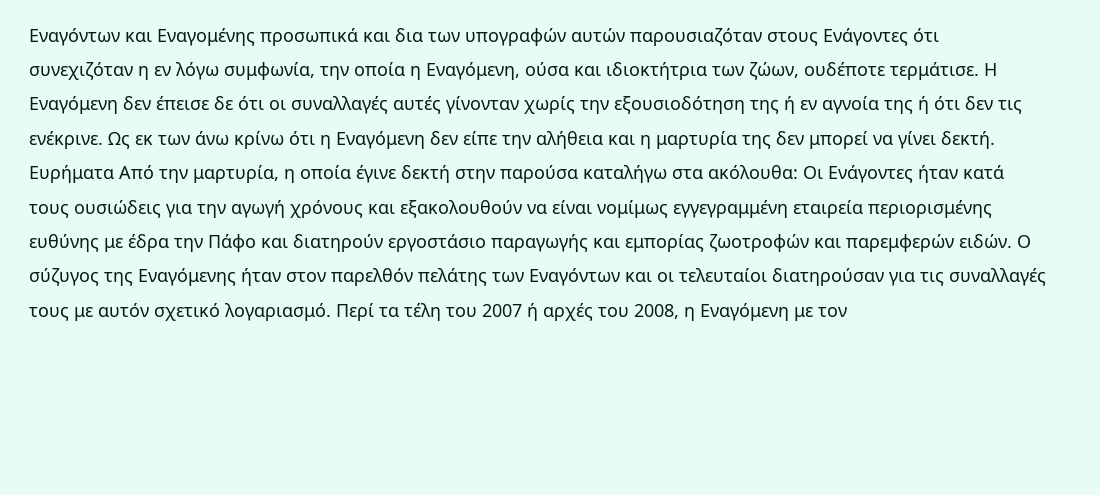Εναγόντων και Εναγομένης προσωπικά και δια των υπογραφών αυτών παρουσιαζόταν στους Ενάγοντες ότι συνεχιζόταν η εν λόγω συμφωνία, την οποία η Εναγόμενη, ούσα και ιδιοκτήτρια των ζώων, ουδέποτε τερμάτισε. Η Εναγόμενη δεν έπεισε δε ότι οι συναλλαγές αυτές γίνονταν χωρίς την εξουσιοδότηση της ή εν αγνοία της ή ότι δεν τις ενέκρινε. Ως εκ των άνω κρίνω ότι η Εναγόμενη δεν είπε την αλήθεια και η μαρτυρία της δεν μπορεί να γίνει δεκτή. Ευρήματα Από την μαρτυρία, η οποία έγινε δεκτή στην παρούσα καταλήγω στα ακόλουθα: Οι Ενάγοντες ήταν κατά τους ουσιώδεις για την αγωγή χρόνους και εξακολουθούν να είναι νομίμως εγγεγραμμένη εταιρεία περιορισμένης ευθύνης με έδρα την Πάφο και διατηρούν εργοστάσιο παραγωγής και εμπορίας ζωοτροφών και παρεμφερών ειδών. Ο σύζυγος της Εναγόμενης ήταν στον παρελθόν πελάτης των Εναγόντων και οι τελευταίοι διατηρούσαν για τις συναλλαγές τους με αυτόν σχετικό λογαριασμό. Περί τα τέλη του 2007 ή αρχές του 2008, η Εναγόμενη με τον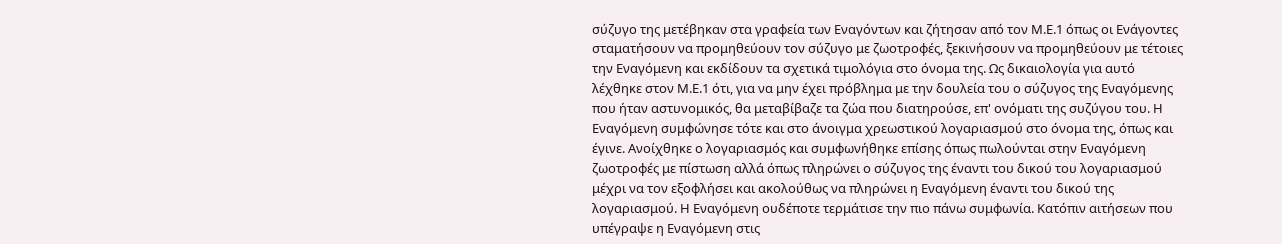σύζυγο της μετέβηκαν στα γραφεία των Εναγόντων και ζήτησαν από τον Μ.Ε.1 όπως οι Ενάγοντες σταματήσουν να προμηθεύουν τον σύζυγο με ζωοτροφές, ξεκινήσουν να προμηθεύουν με τέτοιες την Εναγόμενη και εκδίδουν τα σχετικά τιμολόγια στο όνομα της. Ως δικαιολογία για αυτό λέχθηκε στον Μ.Ε.1 ότι, για να μην έχει πρόβλημα με την δουλεία του ο σύζυγος της Εναγόμενης που ήταν αστυνομικός, θα μεταβίβαζε τα ζώα που διατηρούσε, επ' ονόματι της συζύγου του. Η Εναγόμενη συμφώνησε τότε και στο άνοιγμα χρεωστικού λογαριασμού στο όνομα της, όπως και έγινε. Ανοίχθηκε ο λογαριασμός και συμφωνήθηκε επίσης όπως πωλούνται στην Εναγόμενη ζωοτροφές με πίστωση αλλά όπως πληρώνει ο σύζυγος της έναντι του δικού του λογαριασμού μέχρι να τον εξοφλήσει και ακολούθως να πληρώνει η Εναγόμενη έναντι του δικού της λογαριασμού. Η Εναγόμενη ουδέποτε τερμάτισε την πιο πάνω συμφωνία. Κατόπιν αιτήσεων που υπέγραψε η Εναγόμενη στις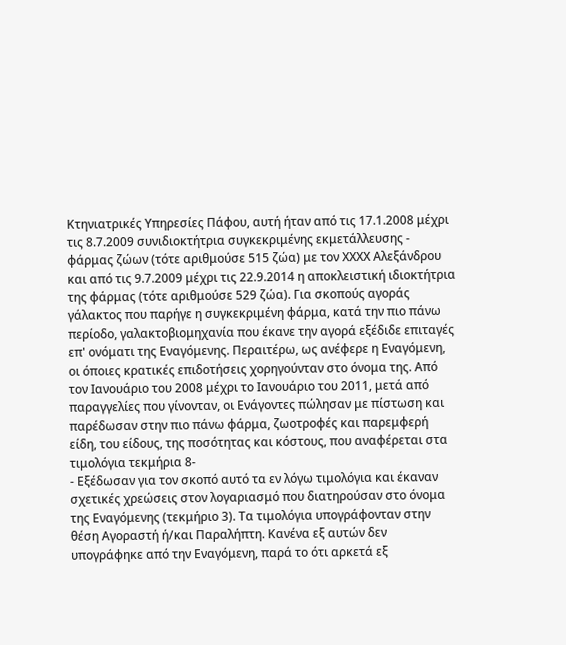Κτηνιατρικές Υπηρεσίες Πάφου, αυτή ήταν από τις 17.1.2008 μέχρι τις 8.7.2009 συνιδιοκτήτρια συγκεκριμένης εκμετάλλευσης - φάρμας ζώων (τότε αριθμούσε 515 ζώα) με τον ΧΧΧΧ Αλεξάνδρου και από τις 9.7.2009 μέχρι τις 22.9.2014 η αποκλειστική ιδιοκτήτρια της φάρμας (τότε αριθμούσε 529 ζώα). Για σκοπούς αγοράς γάλακτος που παρήγε η συγκεκριμένη φάρμα, κατά την πιο πάνω περίοδο, γαλακτοβιομηχανία που έκανε την αγορά εξέδιδε επιταγές επ' ονόματι της Εναγόμενης. Περαιτέρω, ως ανέφερε η Εναγόμενη, οι όποιες κρατικές επιδοτήσεις χορηγούνταν στο όνομα της. Από τον Ιανουάριο του 2008 μέχρι το Ιανουάριο του 2011, μετά από παραγγελίες που γίνονταν, οι Ενάγοντες πώλησαν με πίστωση και παρέδωσαν στην πιο πάνω φάρμα, ζωοτροφές και παρεμφερή είδη, του είδους, της ποσότητας και κόστους, που αναφέρεται στα τιμολόγια τεκμήρια 8-
- Εξέδωσαν για τον σκοπό αυτό τα εν λόγω τιμολόγια και έκαναν σχετικές χρεώσεις στον λογαριασμό που διατηρούσαν στο όνομα της Εναγόμενης (τεκμήριο 3). Τα τιμολόγια υπογράφονταν στην θέση Αγοραστή ή/και Παραλήπτη. Κανένα εξ αυτών δεν υπογράφηκε από την Εναγόμενη, παρά το ότι αρκετά εξ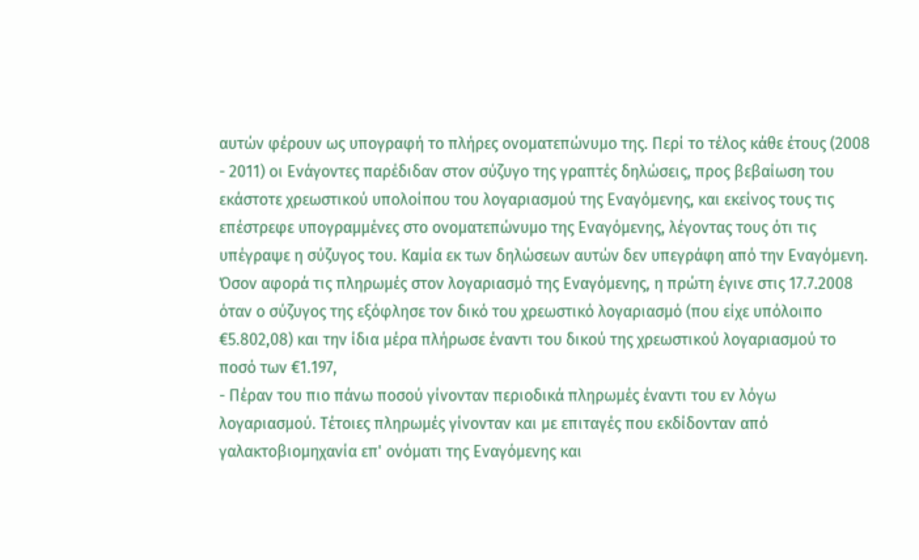αυτών φέρουν ως υπογραφή το πλήρες ονοματεπώνυμο της. Περί το τέλος κάθε έτους (2008 - 2011) οι Ενάγοντες παρέδιδαν στον σύζυγο της γραπτές δηλώσεις, προς βεβαίωση του εκάστοτε χρεωστικού υπολοίπου του λογαριασμού της Εναγόμενης, και εκείνος τους τις επέστρεφε υπογραμμένες στο ονοματεπώνυμο της Εναγόμενης, λέγοντας τους ότι τις υπέγραψε η σύζυγος του. Καμία εκ των δηλώσεων αυτών δεν υπεγράφη από την Εναγόμενη. Όσον αφορά τις πληρωμές στον λογαριασμό της Εναγόμενης, η πρώτη έγινε στις 17.7.2008 όταν ο σύζυγος της εξόφλησε τον δικό του χρεωστικό λογαριασμό (που είχε υπόλοιπο €5.802,08) και την ίδια μέρα πλήρωσε έναντι του δικού της χρεωστικού λογαριασμού το ποσό των €1.197,
- Πέραν του πιο πάνω ποσού γίνονταν περιοδικά πληρωμές έναντι του εν λόγω λογαριασμού. Τέτοιες πληρωμές γίνονταν και με επιταγές που εκδίδονταν από γαλακτοβιομηχανία επ' ονόματι της Εναγόμενης και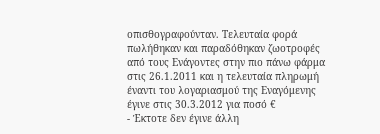οπισθογραφούνταν. Τελευταία φορά πωλήθηκαν και παραδόθηκαν ζωοτροφές από τους Ενάγοντες στην πιο πάνω φάρμα στις 26.1.2011 και η τελευταία πληρωμή έναντι του λογαριασμού της Εναγόμενης έγινε στις 30.3.2012 για ποσό €
- Έκτοτε δεν έγινε άλλη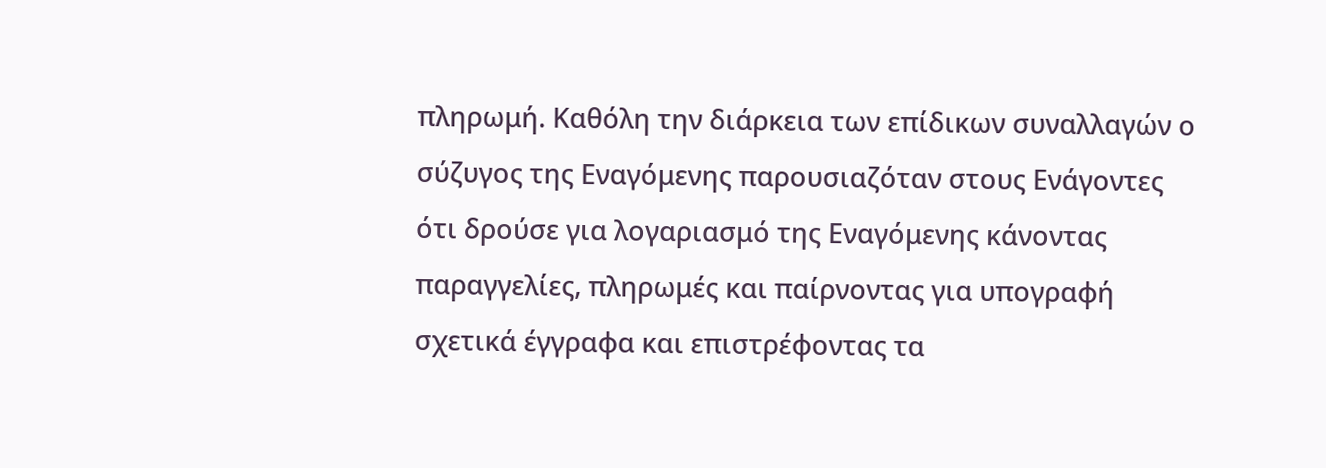πληρωμή. Καθόλη την διάρκεια των επίδικων συναλλαγών ο σύζυγος της Εναγόμενης παρουσιαζόταν στους Ενάγοντες ότι δρούσε για λογαριασμό της Εναγόμενης κάνοντας παραγγελίες, πληρωμές και παίρνοντας για υπογραφή σχετικά έγγραφα και επιστρέφοντας τα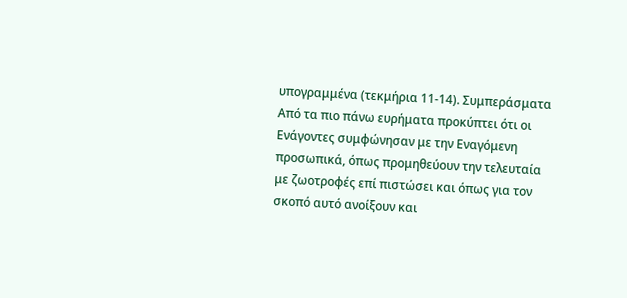υπογραμμένα (τεκμήρια 11-14). Συμπεράσματα Από τα πιο πάνω ευρήματα προκύπτει ότι οι Ενάγοντες συμφώνησαν με την Εναγόμενη προσωπικά, όπως προμηθεύουν την τελευταία με ζωοτροφές επί πιστώσει και όπως για τον σκοπό αυτό ανοίξουν και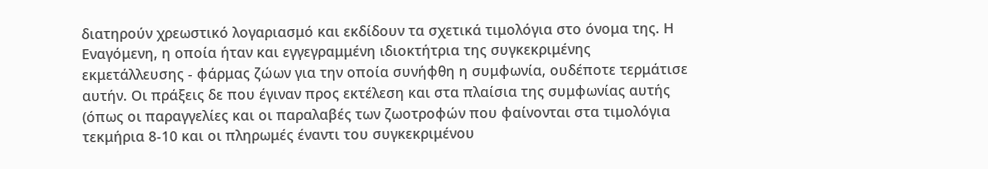διατηρούν χρεωστικό λογαριασμό και εκδίδουν τα σχετικά τιμολόγια στο όνομα της. Η Εναγόμενη, η οποία ήταν και εγγεγραμμένη ιδιοκτήτρια της συγκεκριμένης εκμετάλλευσης - φάρμας ζώων για την οποία συνήφθη η συμφωνία, ουδέποτε τερμάτισε αυτήν. Οι πράξεις δε που έγιναν προς εκτέλεση και στα πλαίσια της συμφωνίας αυτής (όπως οι παραγγελίες και οι παραλαβές των ζωοτροφών που φαίνονται στα τιμολόγια τεκμήρια 8-10 και οι πληρωμές έναντι του συγκεκριμένου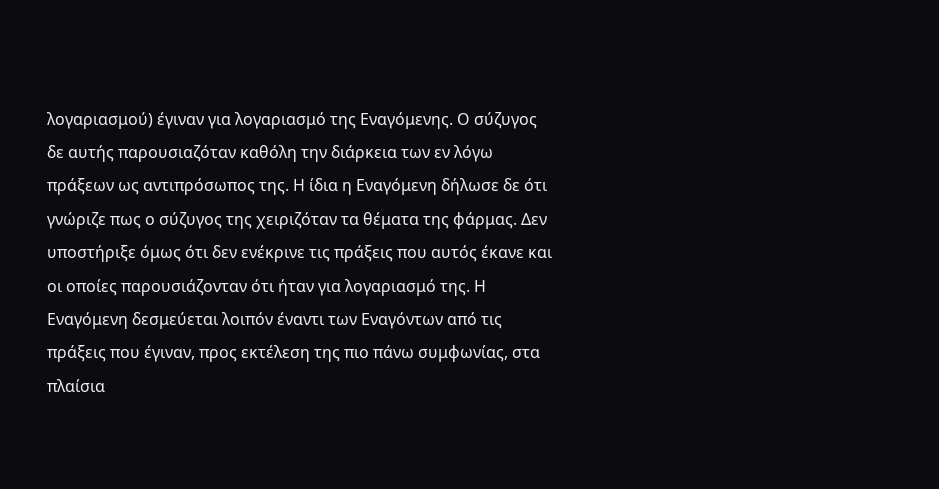λογαριασμού) έγιναν για λογαριασμό της Εναγόμενης. Ο σύζυγος δε αυτής παρουσιαζόταν καθόλη την διάρκεια των εν λόγω πράξεων ως αντιπρόσωπος της. Η ίδια η Εναγόμενη δήλωσε δε ότι γνώριζε πως ο σύζυγος της χειριζόταν τα θέματα της φάρμας. Δεν υποστήριξε όμως ότι δεν ενέκρινε τις πράξεις που αυτός έκανε και οι οποίες παρουσιάζονταν ότι ήταν για λογαριασμό της. Η Εναγόμενη δεσμεύεται λοιπόν έναντι των Εναγόντων από τις πράξεις που έγιναν, προς εκτέλεση της πιο πάνω συμφωνίας, στα πλαίσια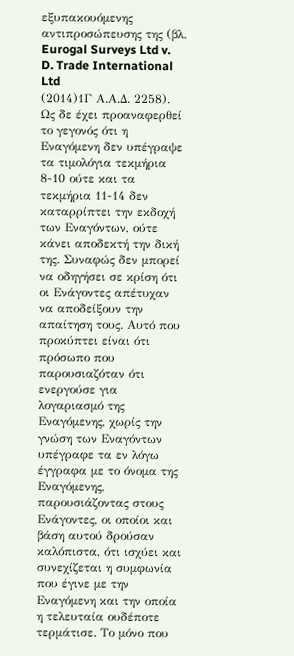εξυπακουόμενης αντιπροσώπευσης της (βλ. Eurogal Surveys Ltd v. D. Trade International Ltd
(2014)1Γ Α.Α.Δ. 2258). Ως δε έχει προαναφερθεί το γεγονός ότι η Εναγόμενη δεν υπέγραψε τα τιμολόγια τεκμήρια 8-10 ούτε και τα τεκμήρια 11-14 δεν καταρρίπτει την εκδοχή των Εναγόντων, ούτε κάνει αποδεκτή την δική της. Συναφώς δεν μπορεί να οδηγήσει σε κρίση ότι οι Ενάγοντες απέτυχαν να αποδείξουν την απαίτηση τους. Αυτό που προκύπτει είναι ότι πρόσωπο που παρουσιαζόταν ότι ενεργούσε για λογαριασμό της Εναγόμενης, χωρίς την γνώση των Εναγόντων υπέγραφε τα εν λόγω έγγραφα με το όνομα της Εναγόμενης, παρουσιάζοντας στους Ενάγοντες, οι οποίοι και βάση αυτού δρούσαν καλόπιστα, ότι ισχύει και συνεχίζεται η συμφωνία που έγινε με την Εναγόμενη και την οποία η τελευταία ουδέποτε τερμάτισε. Το μόνο που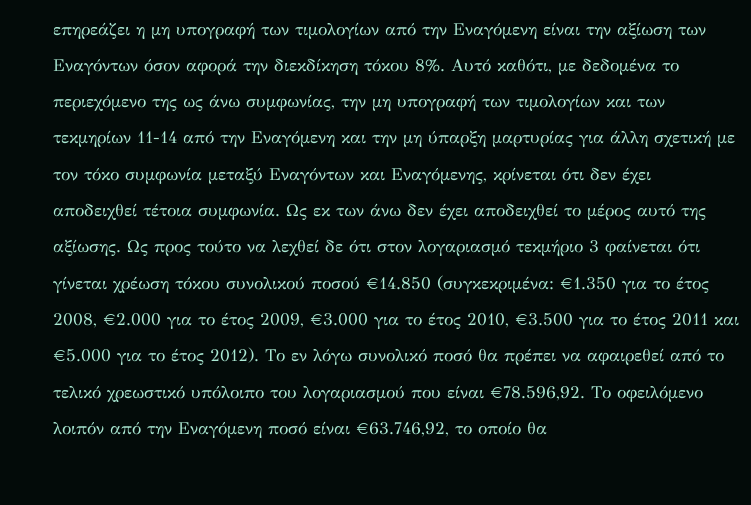επηρεάζει η μη υπογραφή των τιμολογίων από την Εναγόμενη είναι την αξίωση των Εναγόντων όσον αφορά την διεκδίκηση τόκου 8%. Αυτό καθότι, με δεδομένα το περιεχόμενο της ως άνω συμφωνίας, την μη υπογραφή των τιμολογίων και των τεκμηρίων 11-14 από την Εναγόμενη και την μη ύπαρξη μαρτυρίας για άλλη σχετική με τον τόκο συμφωνία μεταξύ Εναγόντων και Εναγόμενης, κρίνεται ότι δεν έχει αποδειχθεί τέτοια συμφωνία. Ως εκ των άνω δεν έχει αποδειχθεί το μέρος αυτό της αξίωσης. Ως προς τούτο να λεχθεί δε ότι στον λογαριασμό τεκμήριο 3 φαίνεται ότι γίνεται χρέωση τόκου συνολικού ποσού €14.850 (συγκεκριμένα: €1.350 για το έτος 2008, €2.000 για το έτος 2009, €3.000 για το έτος 2010, €3.500 για το έτος 2011 και €5.000 για το έτος 2012). Το εν λόγω συνολικό ποσό θα πρέπει να αφαιρεθεί από το τελικό χρεωστικό υπόλοιπο του λογαριασμού που είναι €78.596,92. Το οφειλόμενο λοιπόν από την Εναγόμενη ποσό είναι €63.746,92, το οποίο θα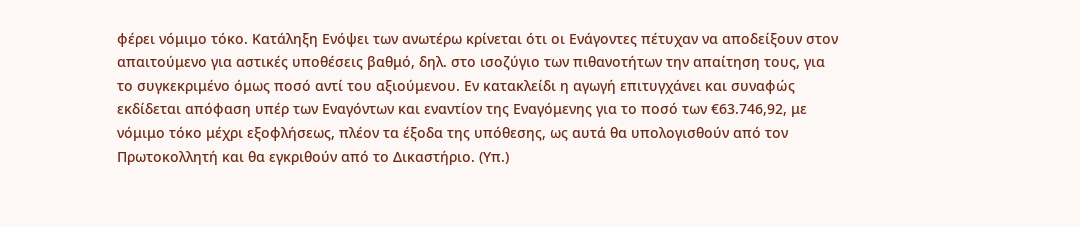φέρει νόμιμο τόκο. Κατάληξη Ενόψει των ανωτέρω κρίνεται ότι οι Ενάγοντες πέτυχαν να αποδείξουν στον απαιτούμενο για αστικές υποθέσεις βαθμό, δηλ. στο ισοζύγιο των πιθανοτήτων την απαίτηση τους, για το συγκεκριμένο όμως ποσό αντί του αξιούμενου. Εν κατακλείδι η αγωγή επιτυγχάνει και συναφώς εκδίδεται απόφαση υπέρ των Εναγόντων και εναντίον της Εναγόμενης για το ποσό των €63.746,92, με νόμιμο τόκο μέχρι εξοφλήσεως, πλέον τα έξοδα της υπόθεσης, ως αυτά θα υπολογισθούν από τον Πρωτοκολλητή και θα εγκριθούν από το Δικαστήριο. (Υπ.)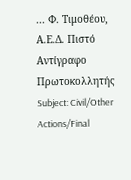... Φ. Τιμοθέου, Α.Ε.Δ. Πιστό Αντίγραφο Πρωτοκολλητής Subject: Civil/Other Actions/Final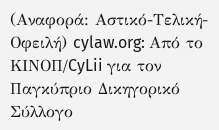(Αναφορά: Αστικό-Τελική-Οφειλή) cylaw.org: Από το ΚΙΝOΠ/CyLii για τον Παγκύπριο Δικηγορικό Σύλλογο